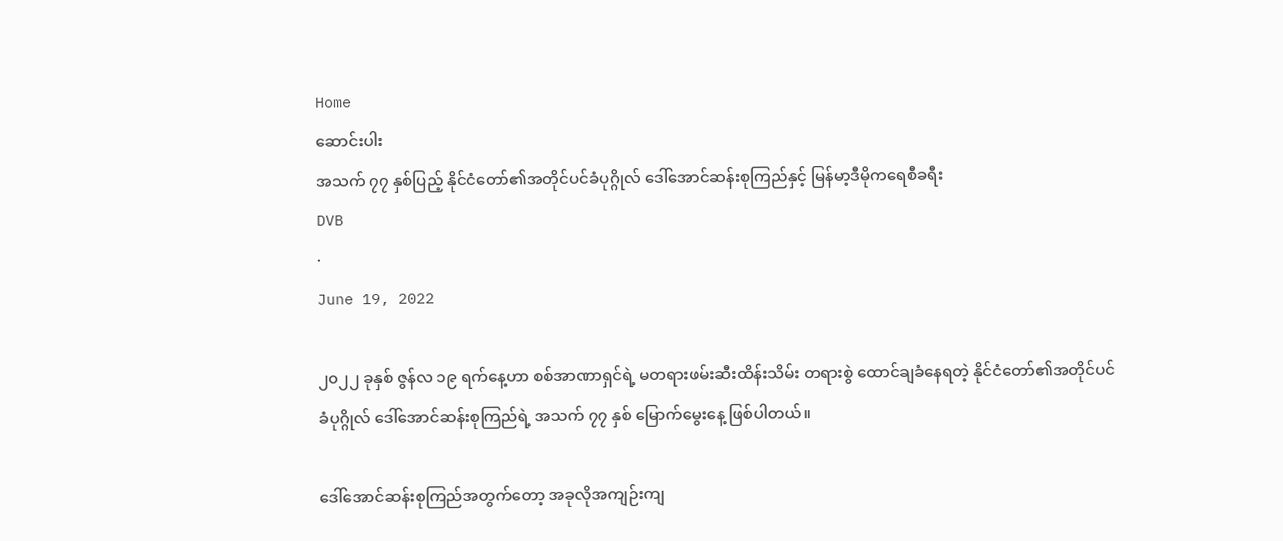Home
ဆောင်းပါး
အသက် ၇၇ နှစ်ပြည့် နိုင်ငံတော်၏အတိုင်ပင်ခံပုဂ္ဂိုလ် ဒေါ်အောင်ဆန်းစုကြည်နှင့် မြန်မာ့ဒီမိုကရေစီခရီး
DVB
·
June 19, 2022

၂၀၂၂ ခုနှစ် ဇွန်လ ၁၉ ရက်နေ့ဟာ စစ်အာဏာရှင်ရဲ့ မတရားဖမ်းဆီးထိန်းသိမ်း တရားစွဲ ထောင်ချခံနေရတဲ့ နိုင်ငံတော်၏အတိုင်ပင်ခံပုဂ္ဂိုလ် ဒေါ်အောင်ဆန်းစုကြည်ရဲ့ အသက် ၇၇ နှစ် မြောက်မွေးနေ့ ဖြစ်ပါတယ်။

ဒေါ်အောင်ဆန်းစုကြည်အတွက်တော့ အခုလိုအကျဉ်းကျ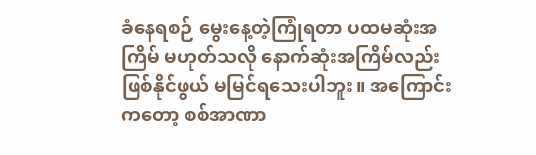ခံနေရစဉ် မွေးနေ့တဲ့ကြုံရတာ ပထမဆုံးအကြိမ် မဟုတ်သလို နောက်ဆုံးအကြိမ်လည်း ဖြစ်နိုင်ဖွယ် မမြင်ရသေးပါဘူး။ အကြောင်းကတော့ စစ်အာဏာ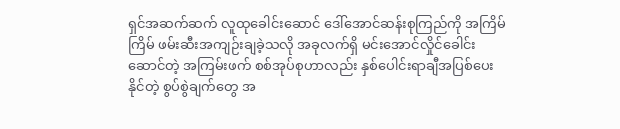ရှင်အဆက်ဆက် လူထုခေါင်းဆောင် ဒေါ်အောင်ဆန်းစုကြည်ကို အကြိမ်ကြိမ် ဖမ်းဆီးအကျဉ်းချခဲ့သလို အခုလက်ရှိ မင်းအောင်လှိုင်ခေါင်းဆောင်တဲ့ အကြမ်းဖက် စစ်အုပ်စုဟာလည်း နှစ်ပေါင်းရာချီအပြစ်ပေးနိုင်တဲ့ စွပ်စွဲချက်တွေ အ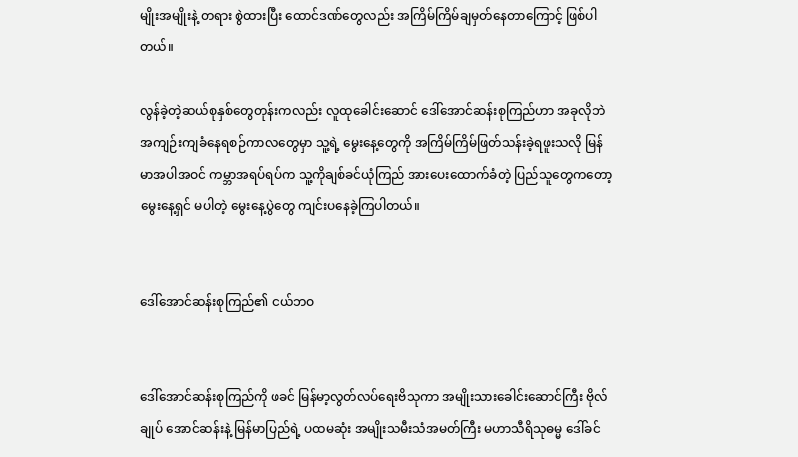မျိုးအမျိုးနဲ့ တရား စွဲထားပြီး ထောင်ဒဏ်တွေလည်း အကြိမ်ကြိမ်ချမှတ်နေတာကြောင့် ဖြစ်ပါတယ်။

လွန်ခဲ့တဲ့ဆယ်စုနှစ်တွေတုန်းကလည်း လူထုခေါင်းဆောင် ဒေါ်အောင်ဆန်းစုကြည်ဟာ အခုလိုဘဲ အကျဉ်းကျခံနေရစဉ်ကာလတွေမှာ သူ့ရဲ့ မွေးနေ့တွေကို အကြိမ်ကြိမ်ဖြတ်သန်းခဲ့ရဖူးသလို မြန်မာအပါအဝင် ကမ္ဘာအရပ်ရပ်က သူ့ကိုချစ်ခင်ယုံကြည် အားပေးထောက်ခံတဲ့ ပြည်သူတွေကတော့ မွေးနေ့ရှင် မပါတဲ့ မွေးနေ့ပွဲတွေ ကျင်းပနေခဲ့ကြပါတယ်။


ဒေါ်အောင်ဆန်းစုကြည်၏ ငယ်ဘဝ


ဒေါ်အောင်ဆန်းစုကြည်ကို ဖခင် မြန်မာ့လွတ်လပ်ရေးဗိသုကာ အမျိုးသားခေါင်းဆောင်ကြီး ဗိုလ်ချုပ် အောင်ဆန်းနဲ့ မြန်မာပြည်ရဲ့ ပထမဆုံး အမျိုးသမီးသံအမတ်ကြီး မဟာသီရိသုဓမ္မ ဒေါ်ခင်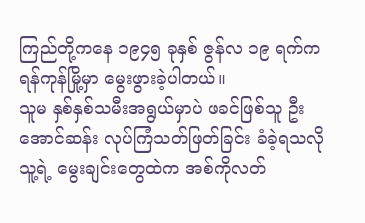ကြည်တို့ကနေ ၁၉၄၅ ခုနှစ် ဇွန်လ ၁၉ ရက်က ရန်ကုန်မြို့မှာ မွေးဖွားခဲ့ပါတယ်။
သူမ နှစ်နှစ်သမီးအရွယ်မှာပဲ ဖခင်ဖြစ်သူ ဦးအောင်ဆန်း လုပ်ကြံသတ်ဖြတ်ခြင်း ခံခဲ့ရသလို သူ့ရဲ့ မွေးချင်းတွေထဲက အစ်ကိုလတ်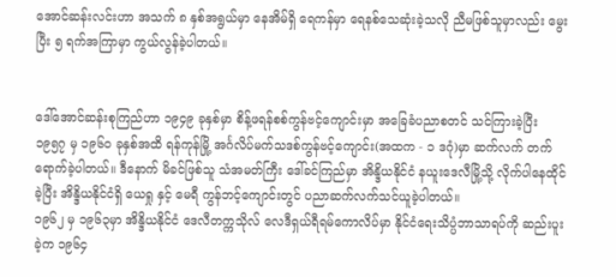အောင်ဆန်းလင်းဟာ အသက် ၈ နှစ်အရွယ်မှာ နေအိမ်ရှိ ရေကန်မှာ ရေနစ်သေဆုံးခဲ့သလို ညီမဖြစ်သူမှာလည်း မွေးပြီး ၅ ရက်အကြာမှာ ကွယ်လွန်ခဲ့ပါတယ်။


ဒေါ်အောင်ဆန်းစုကြည်ဟာ ၁၉၄၉ ခုနှစ်မှာ စိန့်ဖရန်စစ်ကွန်ဗင့်ကျောင်းမှာ အခြေခံပညာစတင် သင်ကြားခဲ့ပြီး ၁၉၅၇ မှ ၁၉၆၀ ခုနှစ်အထိ ရန်ကုန်မြို့ အင်္ဂလိပ်မက်သဒစ်ကွန်ဗင့်ကျောင်း(အထက - ၁ ဒဂုံ)မှာ ဆက်လက် တက်ရောက်ခဲ့ပါတယ်။ ဒီနောက် မိခင်ဖြစ်သူ သံအမတ်ကြီး ဒေါ်ခင်ကြည်မှာ အိန္ဒိယနိုင်ငံ နယူးဒေလီမြို့သို့ လိုက်ပါနေထိုင်ခဲ့ပြီး အိန္ဒိယနိုင်ငံရှိ ယေရှု နှင့် မေရီ ကွန်ဘင့်ကျောင်းတွင် ပညာဆက်လက်သင်ယူခဲ့ပါတယ်။
၁၉၆၂ မှ ၁၉၆၃မှာ အိန္ဒိယနိုင်ငံ ဒေလီတက္ကသိုလ် လေဒီရှယ်ရီရမ်ကောလိပ်မှာ နိုင်ငံရေးသိပ္ပံဘာသာရပ်ကို ဆည်းပူးခဲ့က ၁၉၆၄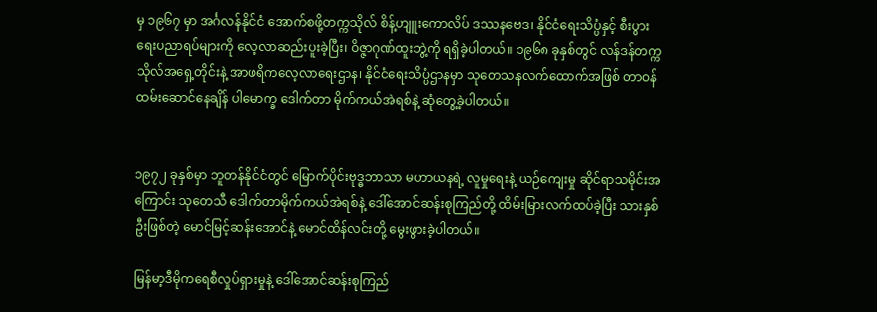မှ ၁၉၆၇ မှာ အင်္ဂလန်နိုင်ငံ အောက်စဖို့တက္ကသိုလ် စိန့်ဟျူးကောလိပ် ဒဿနဗေဒ၊ နိုင်ငံရေးသိပ္ပံနှင့် စီးပွားရေးပညာရပ်များကို လေ့လာဆည်းပူးခဲ့ပြီး၊ ဝိဇ္ဇာဂုဏ်ထူးဘွဲ့ကို ရရှိခဲ့ပါတယ်။ ၁၉၆၈ ခုနှစ်တွင် လန်ဒန်တက္ကသိုလ်အရှေ့တိုင်းနဲ့ အာဖရိကလေ့လာရေးဌာန၊ နိုင်ငံရေးသိပ္ပံဌာနမှာ သုတေသနလက်ထောက်အဖြစ် တာဝန်ထမ်းဆောင်နေချိန် ပါမောက္ခ ဒေါက်တာ မိုက်ကယ်အဲရစ်နဲ့ ဆုံတွေ့ခဲ့ပါတယ်။


၁၉၇၂ ခုနှစ်မှာ ဘူတန်နိုင်ငံတွင် မြောက်ပိုင်းဗုဒ္ဓဘာသာ မဟာယနရဲ့ လူမှုရေးနဲ့ ယဉ်ကျေးမှု ဆိုင်ရာသမိုင်းအကြောင်း သုတေသီ ဒေါက်တာမိုက်ကယ်အဲရစ်နဲ့ ဒေါ်အောင်ဆန်းစုကြည်တို့ ထိမ်းမြားလက်ထပ်ခဲ့ပြီး သားနှစ်ဦးဖြစ်တဲ့ မောင်မြင့်ဆန်းအောင်နဲ့ မောင်ထိန်လင်းတို့ မွေးဖွားခဲ့ပါတယ်။

မြန်မာ့ဒီမိုကရေစီလှုပ်ရှားမှုနဲ့ ဒေါ်အောင်ဆန်းစုကြည်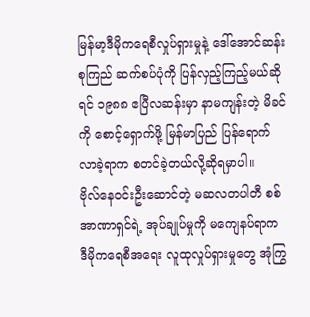မြန်မာ့ဒီမိုကရေစီလှုပ်ရှားမှုနဲ့ ဒေါ်အောင်ဆန်းစုကြည် ဆက်စပ်ပုံကို ပြန်လှည့်ကြည့်မယ်ဆိုရင် ၁၉၈၈ ဧပြီလဆန်းမှာ နာမကျန်းတဲ့ မိခင်ကို စောင့်ရှောက်ဖို့ မြန်မာပြည် ပြန်ရောက်လာခဲ့ရာက စတင်ခဲ့တယ်လို့ဆိုရမှာပါ။
ဗိုလ်နေဝင်းဦးဆောင်တဲ့ မဆလတပါတီ စစ်အာဏာရှင်ရဲ့ အုပ်ချုပ်မှုကို မကျေနပ်ရာက ဒီမိုကရေစီအရေး လူထုလှုပ်ရှားမှုတွေ အုံကြွ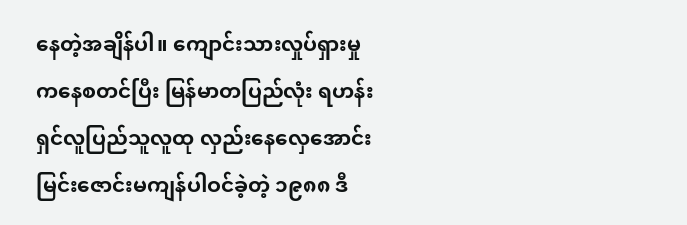နေတဲ့အချိန်ပါ။ ကျောင်းသားလှုပ်ရှားမှုကနေစတင်ပြီး မြန်မာတပြည်လုံး ရဟန်းရှင်လူပြည်သူလူထု လှည်းနေလှေအောင်းမြင်းဇောင်းမကျန်ပါဝင်ခဲ့တဲ့ ၁၉၈၈ ဒီ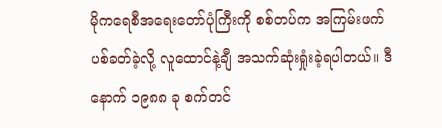မိုကရေစီအရေးတော်ပုံကြီးကို စစ်တပ်က အကြမ်းဖက်ပစ်ခတ်ခဲ့လို့ လူထောင်နဲ့ချီ အသက်ဆုံးရှုံးခဲ့ရပါတယ်။ ဒီနောက် ၁၉၈၈ ခု စက်တင်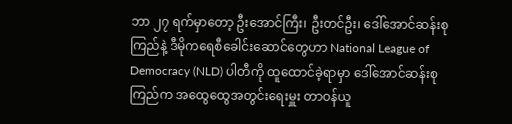ဘာ ၂၇ ရက်မှာတော့ ဦးအောင်ကြီး၊ ဦးတင်ဦး၊ ဒေါ်အောင်ဆန်းစုကြည်နဲ့ ဒီမိုကရေစီခေါင်းဆောင်တွေဟာ National League of Democracy (NLD) ပါတီကို ထူထောင်ခဲ့ရာမှာ ဒေါ်အောင်ဆန်းစုကြည်က အထွေထွေအတွင်းရေးမှူး တာဝန်ယူ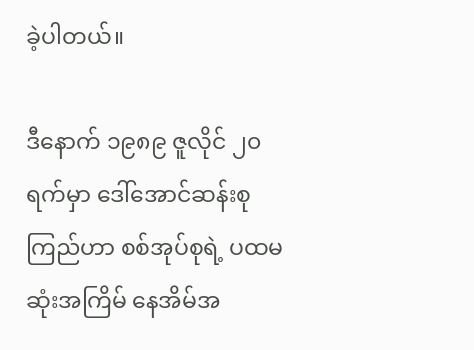ခဲ့ပါတယ်။

ဒီနောက် ၁၉၈၉ ဇူလိုင် ၂၀ ရက်မှာ ဒေါ်အောင်ဆန်းစုကြည်ဟာ စစ်အုပ်စုရဲ့ ပထမဆုံးအကြိမ် နေအိမ်အ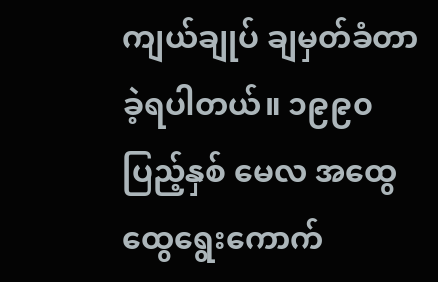ကျယ်ချုပ် ချမှတ်ခံတာခဲ့ရပါတယ်။ ၁၉၉၀ ပြည့်နှစ် မေလ အထွေထွေရွေးကောက်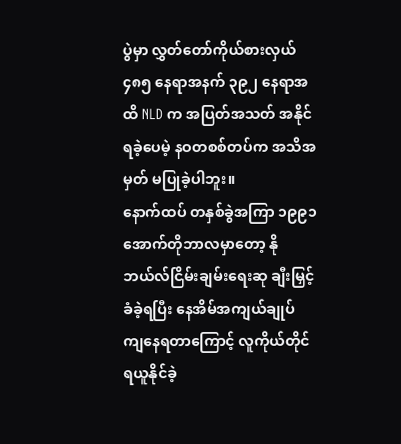ပွဲမှာ လွှတ်တော်ကိုယ်စားလှယ် ၄၈၅ နေရာအနက် ၃၉၂ နေရာအထိ NLD က အပြတ်အသတ် အနိုင်ရခဲ့ပေမဲ့ နဝတစစ်တပ်က အသိအမှတ် မပြုခဲ့ပါဘူး။
နောက်ထပ် တနှစ်ခွဲအကြာ ၁၉၉၁ အောက်တိုဘာလမှာတော့ နိုဘယ်လ်ငြိမ်းချမ်းရေးဆု ချီးမြှင့်ခံခဲ့ရပြီး နေအိမ်အကျယ်ချုပ် ကျနေရတာကြောင့် လူကိုယ်တိုင် ရယူနိုင်ခဲ့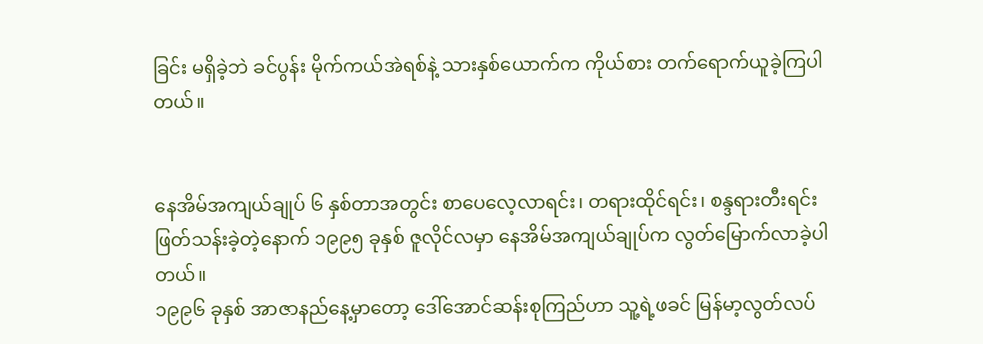ခြင်း မရှိခဲ့ဘဲ ခင်ပွန်း မိုက်ကယ်အဲရစ်နဲ့ သားနှစ်ယောက်က ကိုယ်စား တက်ရောက်ယူခဲ့ကြပါတယ်။


နေအိမ်အကျယ်ချုပ် ၆ နှစ်တာအတွင်း စာပေလေ့လာရင်း၊ တရားထိုင်ရင်း၊ စန္ဒရားတီးရင်း ဖြတ်သန်းခဲ့တဲ့နောက် ၁၉၉၅ ခုနှစ် ဇူလိုင်လမှာ နေအိမ်အကျယ်ချုပ်က လွတ်မြောက်လာခဲ့ပါတယ်။
၁၉၉၆ ခုနှစ် အာဇာနည်နေ့မှာတော့ ဒေါ်အောင်ဆန်းစုကြည်ဟာ သူ့ရဲ့ဖခင် မြန်မာ့လွတ်လပ်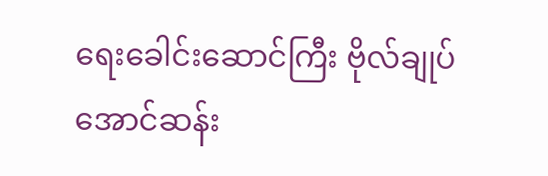ရေးခေါင်းဆောင်ကြီး ဗိုလ်ချုပ်အောင်ဆန်း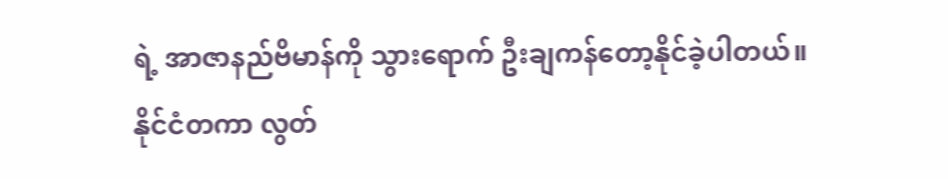ရဲ့ အာဇာနည်ဗိမာန်ကို သွားရောက် ဦးချကန်တော့နိုင်ခဲ့ပါတယ်။
နိုင်ငံတကာ လွတ်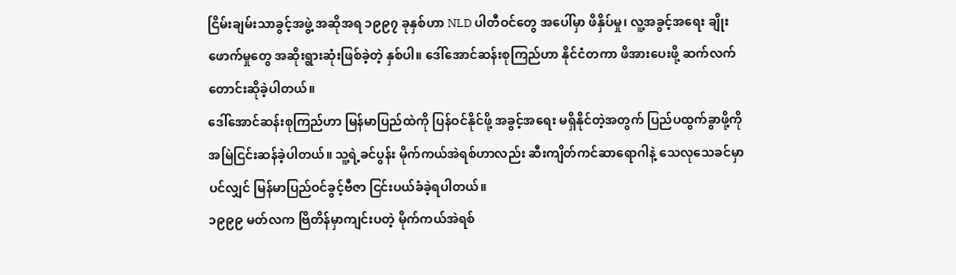ငြိမ်းချမ်းသာခွင့်အဖွဲ့ အဆိုအရ ၁၉၉၇ ခုနှစ်ဟာ NLD ပါတီဝင်တွေ အပေါ်မှာ ဖိနှိပ်မှု၊ လူ့အခွင့်အရေး ချိုးဖောက်မှုတွေ အဆိုးရွားဆုံးဖြစ်ခဲ့တဲ့ နှစ်ပါ။ ဒေါ်အောင်ဆန်းစုကြည်ဟာ နိုင်ငံတကာ ဖိအားပေးဖို့ ဆက်လက်တောင်းဆိုခဲ့ပါတယ်။
ဒေါ်အောင်ဆန်းစုကြည်ဟာ မြန်မာပြည်ထဲကို ပြန်ဝင်နိုင်ဖို့ အခွင့်အရေး မရှိနိုင်တဲ့အတွက် ပြည်ပထွက်ခွာဖို့ကို အမြဲငြင်းဆန်ခဲ့ပါတယ်။ သူ့ရဲ့ခင်ပွန်း မိုက်ကယ်အဲရစ်ဟာလည်း ဆီးကျိတ်ကင်ဆာရောဂါနဲ့ သေလုသေခင်မှာပင်လျှင် မြန်မာပြည်ဝင်ခွင့်ဗီဇာ ငြင်းပယ်ခံခဲ့ရပါတယ်။
၁၉၉၉ မတ်လက ဗြိတိန်မှာကျင်းပတဲ့ မိုက်ကယ်အဲရစ်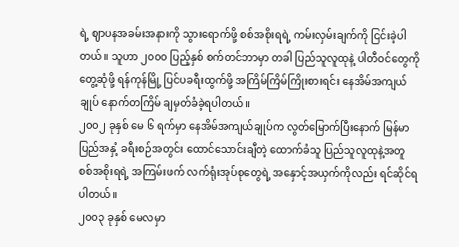ရဲ့ ဈာပနအခမ်းအနားကို သွားရောက်ဖို့ စစ်အစိုးရရဲ့ ကမ်းလှမ်းချက်ကို ငြင်းခဲ့ပါတယ်။ သူဟာ ၂၀၀၀ ပြည့်နှစ် စက်တင်ဘာမှာ တခါ ပြည်သူလူထုနဲ့ ပါတီဝင်တွေကို တွေ့ဆုံဖို့ ရန်ကုန်မြို့ ပြင်ပခရီးထွက်ဖို့ အကြိမ်ကြိမ်ကြိုးစားရင်း နေအိမ်အကျယ်ချုပ် နောက်တကြိမ် ချမှတ်ခံခဲ့ရပါတယ်။
၂၀၀၂ ခုနှစ် မေ ၆ ရက်မှာ နေအိမ်အကျယ်ချုပ်က လွတ်မြောက်ပြီးနောက် မြန်မာပြည်အနှံ့ ခရီးစဉ်အတွင်း ထောင်သောင်းချီတဲ့ ထောက်ခံသူ ပြည်သူလူထုနဲ့အတူ စစ်အစိုးရရဲ့ အကြမ်းဖက် လက်ရုံးအုပ်စုတွေရဲ့ အနှောင့်အယှက်ကိုလည်း ရင်ဆိုင်ရပါတယ်။
၂၀၀၃ ခုနှစ် မေလမှာ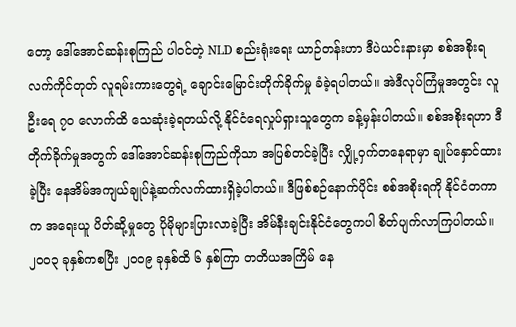တော့ ဒေါ်အောင်ဆန်းစုကြည် ပါဝင်တဲ့ NLD စည်းရုံးရေး ယာဉ်တန်းဟာ ဒီပဲယင်းနားမှာ စစ်အစိုးရလက်ကိုင်တုတ် လူရမ်းကားတွေရဲ့ ချောင်းမြောင်းတိုက်ခိုက်မှု ခံခဲ့ရပါတယ်။ အဲဒီလုပ်ကြံမှုအတွင်း လူဦးရေ ၇၀ လောက်ထိ သေဆုံးခဲ့ရတယ်လို့ နိုင်ငံရေလှုပ်ရှားသူတွေက ခန့်မှန်းပါတယ်။ စစ်အစိုးရဟာ ဒီတိုက်ခိုက်မှုအတွက် ဒေါ်အောင်ဆန်းစုကြည်ကိုသာ အပြစ်တင်ခဲ့ပြီး လျှို့ဝှက်တနေရာမှာ ချုပ်နှောင်ထားခဲ့ပြီး နေအိမ်အကျယ်ချုပ်နဲ့ဆက်လက်ထားရှိခဲ့ပါတယ်။ ဒီဖြစ်စဉ်နောက်ပိုင်း စစ်အစိုးရကို နိုင်ငံတကာက အရေးယူ ပိတ်ဆို့မှုတွေ ပိုမိုများပြားလာခဲ့ပြီး အိမ်နီးချင်းနိုင်ငံတွေကပါ စိတ်ပျက်လာကြပါတယ်။
၂၀၀၃ ခုနှစ်ကစပြီး ၂၀၀၉ ခုနှစ်ထိ ၆ နှစ်ကြာ တတိယအကြိမ် နေ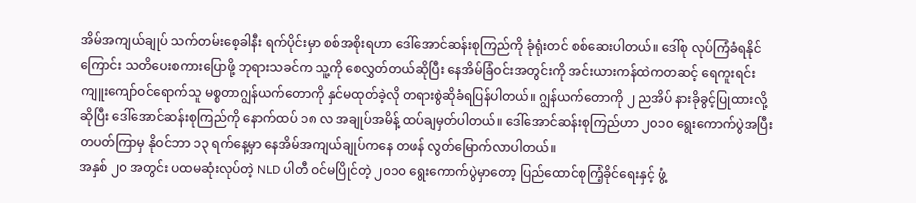အိမ်အကျယ်ချုပ် သက်တမ်းစေ့ခါနီး ရက်ပိုင်းမှာ စစ်အစိုးရဟာ ဒေါ်အောင်ဆန်းစုကြည်ကို ခုံရုံးတင် စစ်ဆေးပါတယ်။ ဒေါ်စု လုပ်ကြံခံရနိုင်ကြောင်း သတိပေးစကားပြောဖို့ ဘုရားသခင်က သူ့ကို စေလွှတ်တယ်ဆိုပြီး နေအိမ်ခြံဝင်းအတွင်းကို အင်းယားကန်ထဲကတဆင့် ရေကူးရင်း ကျူးကျော်ဝင်ရောက်သူ မစ္စတာဂျွန်ယက်တောကို နှင်မထုတ်ခဲ့လို တရားစွဲဆိုခံရပြန်ပါတယ်။ ဂျွန်ယက်တောကို ၂ ညအိပ် နားခိုခွင့်ပြုထားလို့ဆိုပြီး ဒေါ်အောင်ဆန်းစုကြည်ကို နောက်ထပ် ၁၈ လ အချုပ်အမိန့် ထပ်ချမှတ်ပါတယ်။ ဒေါ်အောင်ဆန်းစုကြည်ဟာ ၂၀၁၀ ရွေးကောက်ပွဲအပြီး တပတ်ကြာမှ နိုဝင်ဘာ ၁၃ ရက်နေ့မှာ နေအိမ်အကျယ်ချုပ်ကနေ တဖန် လွတ်မြောက်လာပါတယ်။
အနှစ် ၂၀ အတွင်း ပထမဆုံးလုပ်တဲ့ NLD ပါတီ ဝင်မပြိုင်တဲ့ ၂၀၁၀ ရွေးကောက်ပွဲမှာတော့ ပြည်ထောင်စုကြံ့ခိုင်ရေးနှင့် ဖွံ့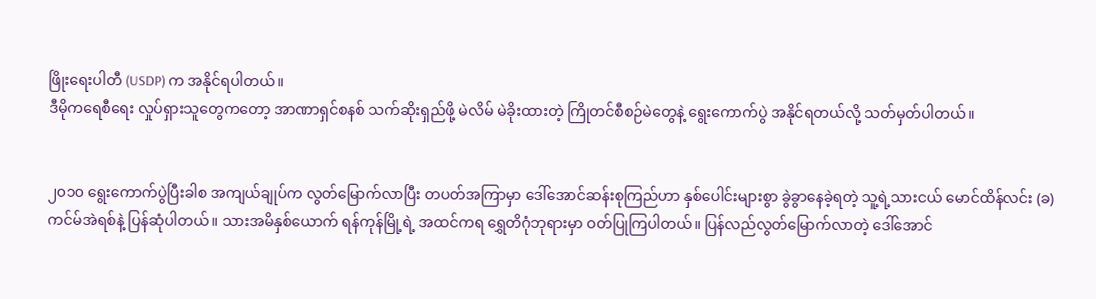ဖြိုးရေးပါတီ (USDP) က အနိုင်ရပါတယ်။
ဒီမိုကရေစီရေး လှုပ်ရှားသူတွေကတော့ အာဏာရှင်စနစ် သက်ဆိုးရှည်ဖို့ မဲလိမ် မဲခိုးထားတဲ့ ကြိုတင်စီစဉ်မဲတွေနဲ့ ရွေးကောက်ပွဲ အနိုင်ရတယ်လို့ သတ်မှတ်ပါတယ်။


၂၀၁၀ ရွေးကောက်ပွဲပြီးခါစ အကျယ်ချုပ်က လွတ်မြောက်လာပြီး တပတ်အကြာမှာ ဒေါ်အောင်ဆန်းစုကြည်ဟာ နှစ်ပေါင်းများစွာ ခွဲခွာနေခဲ့ရတဲ့ သူ့ရဲ့သားငယ် မောင်ထိန်လင်း (ခ) ကင်မ်အဲရစ်နဲ့ ပြန်ဆုံပါတယ်။ သားအမိနှစ်ယောက် ရန်ကုန်မြို့ရဲ့ အထင်ကရ ရွှေတိဂုံဘုရားမှာ ဝတ်ပြုကြပါတယ်။ ပြန်လည်လွတ်မြောက်လာတဲ့ ဒေါ်အောင်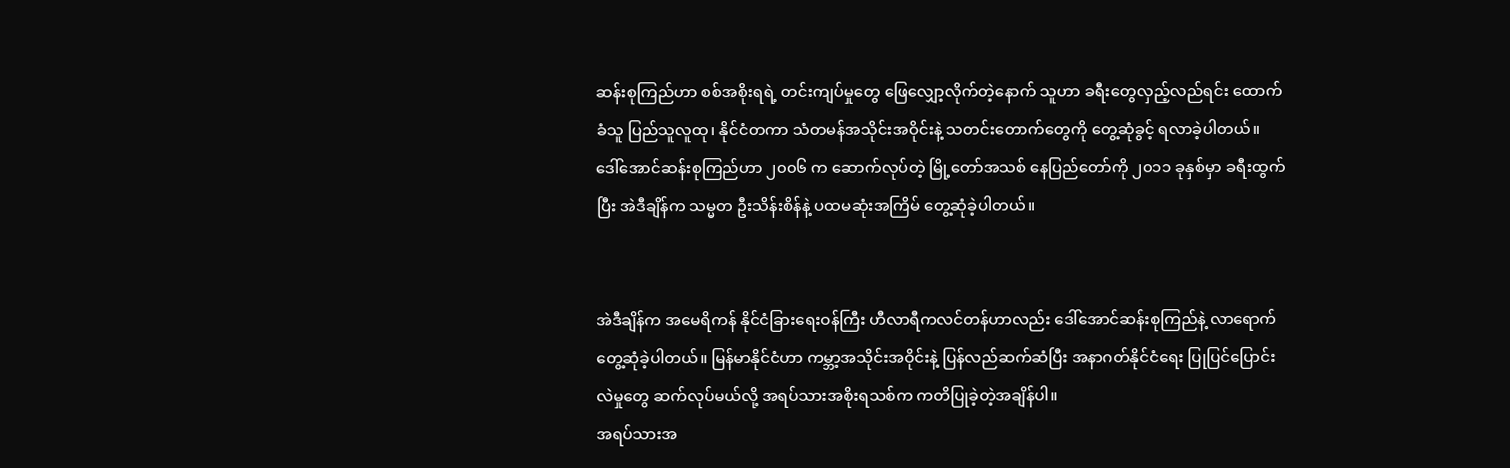ဆန်းစုကြည်ဟာ စစ်အစိုးရရဲ့ တင်းကျပ်မှုတွေ ဖြေလျှော့လိုက်တဲ့နောက် သူဟာ ခရီးတွေလှည့်လည်ရင်း ထောက်ခံသူ ပြည်သူလူထု၊ နိုင်ငံတကာ သံတမန်အသိုင်းအဝိုင်းနဲ့ သတင်းတောက်တွေကို တွေ့ဆုံခွင့် ရလာခဲ့ပါတယ်။
ဒေါ်အောင်ဆန်းစုကြည်ဟာ ၂၀၀၆ က ဆောက်လုပ်တဲ့ မြို့တော်အသစ် နေပြည်တော်ကို ၂၀၁၁ ခုနှစ်မှာ ခရီးထွက်ပြီး အဲဒီချိန်က သမ္မတ ဦးသိန်းစိန်နဲ့ ပထမဆုံးအကြိမ် တွေ့ဆုံခဲ့ပါတယ်။


အဲဒီချိန်က အမေရိကန် နိုင်ငံခြားရေးဝန်ကြီး ဟီလာရီကလင်တန်ဟာလည်း ဒေါ်အောင်ဆန်းစုကြည်နဲ့ လာရောက်တွေ့ဆုံခဲ့ပါတယ်။ မြန်မာနိုင်ငံဟာ ကမ္ဘာ့အသိုင်းအဝိုင်းနဲ့ ပြန်လည်ဆက်ဆံပြီး အနာဂတ်နိုင်ငံရေး ပြုပြင်ပြောင်းလဲမှုတွေ ဆက်လုပ်မယ်လို့ အရပ်သားအစိုးရသစ်က ကတိပြုခဲ့တဲ့အချိန်ပါ။
အရပ်သားအ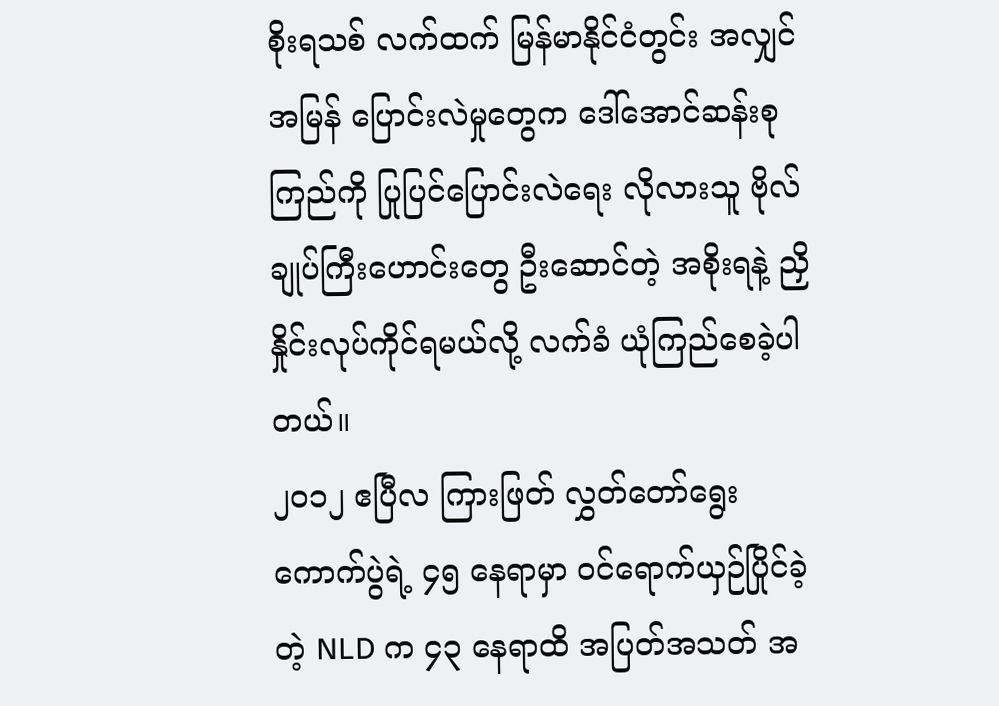စိုးရသစ် လက်ထက် မြန်မာနိုင်ငံတွင်း အလျှင်အမြန် ပြောင်းလဲမှုတွေက ဒေါ်အောင်ဆန်းစုကြည်ကို ပြုပြင်ပြောင်းလဲရေး လိုလားသူ ဗိုလ်ချုပ်ကြီးဟောင်းတွေ ဦးဆောင်တဲ့ အစိုးရနဲ့ ညှိနှိုင်းလုပ်ကိုင်ရမယ်လို့ လက်ခံ ယုံကြည်စေခဲ့ပါတယ်။
၂၀၁၂ ဧပြီလ ကြားဖြတ် လွှတ်တော်ရွေးကောက်ပွဲရဲ့ ၄၅ နေရာမှာ ဝင်ရောက်ယှဉ်ပြိုင်ခဲ့တဲ့ NLD က ၄၃ နေရာထိ အပြတ်အသတ် အ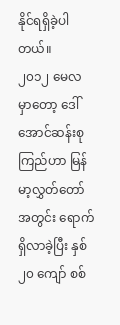နိုင်ရရှိခဲ့ပါတယ်။
၂၀၁၂ မေလမှာတော့ ဒေါ်အောင်ဆန်းစုကြည်ဟာ မြန်မာ့လွှတ်တော်အတွင်း ရောက်ရှိလာခဲ့ပြီး နှစ် ၂၀ ကျော် စစ်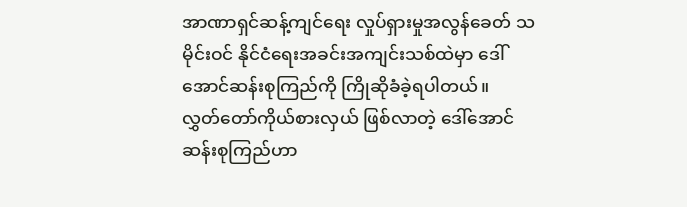အာဏာရှင်ဆန့်ကျင်ရေး လှုပ်ရှားမှုအလွန်ခေတ် သမိုင်းဝင် နိုင်ငံရေးအခင်းအကျင်းသစ်ထဲမှာ ဒေါ်အောင်ဆန်းစုကြည်ကို ကြိုဆိုခံခဲ့ရပါတယ်။
လွှတ်တော်ကိုယ်စားလှယ် ဖြစ်လာတဲ့ ဒေါ်အောင်ဆန်းစုကြည်ဟာ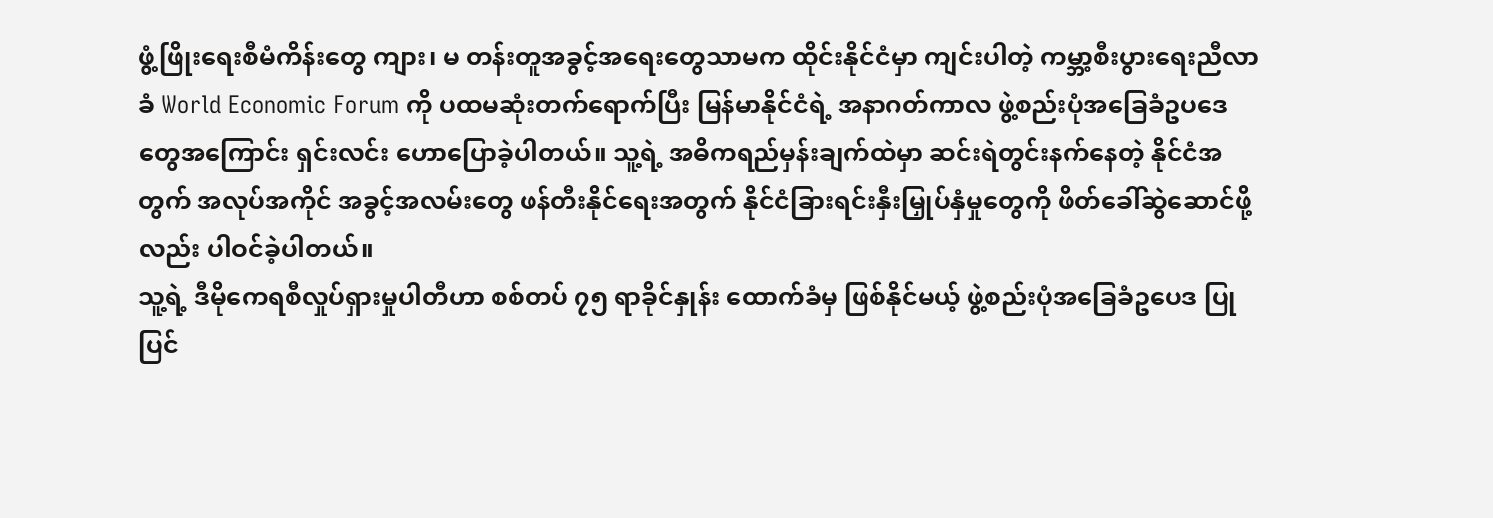ဖွံ့ဖြိုးရေးစီမံကိန်းတွေ ကျား၊ မ တန်းတူအခွင့်အရေးတွေသာမက ထိုင်းနိုင်ငံမှာ ကျင်းပါတဲ့ ကမ္ဘာ့စီးပွားရေးညီလာခံ World Economic Forum ကို ပထမဆုံးတက်ရောက်ပြီး မြန်မာနိုင်ငံရဲ့ အနာဂတ်ကာလ ဖွဲ့စည်းပုံအခြေခံဥပဒေတွေအကြောင်း ရှင်းလင်း ဟောပြောခဲ့ပါတယ်။ သူ့ရဲ့ အဓိကရည်မှန်းချက်ထဲမှာ ဆင်းရဲတွင်းနက်နေတဲ့ နိုင်ငံအတွက် အလုပ်အကိုင် အခွင့်အလမ်းတွေ ဖန်တီးနိုင်ရေးအတွက် နိုင်ငံခြားရင်းနှီးမြှုပ်နှံမှုတွေကို ဖိတ်ခေါ်ဆွဲဆောင်ဖို့လည်း ပါဝင်ခဲ့ပါတယ်။
သူ့ရဲ့ ဒီမိုကေရစီလှုပ်ရှားမှုပါတီဟာ စစ်တပ် ၇၅ ရာခိုင်နှုန်း ထောက်ခံမှ ဖြစ်နိုင်မယ့် ဖွဲ့စည်းပုံအခြေခံဥပေဒ ပြုပြင်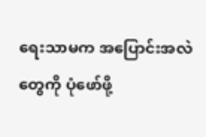ရေးသာမက အပြောင်းအလဲတွေကို ပုံဖော်ဖို့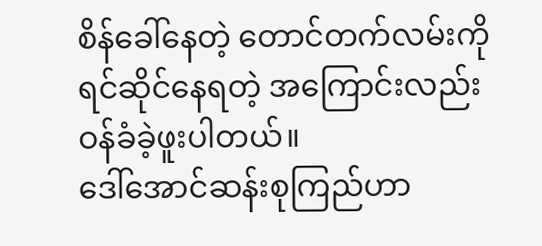စိန်ခေါ်နေတဲ့ တောင်တက်လမ်းကို ရင်ဆိုင်နေရတဲ့ အကြောင်းလည်း ဝန်ခံခဲ့ဖူးပါတယ်။
ဒေါ်အောင်ဆန်းစုကြည်ဟာ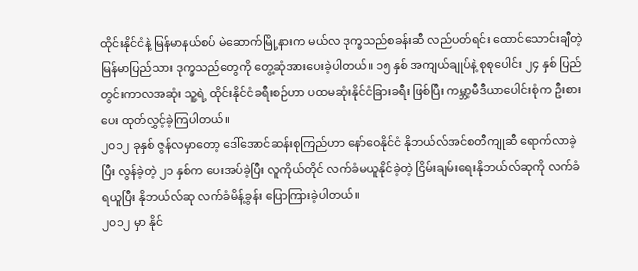ထိုင်းနိုင်ငံနဲ့ မြန်မာနယ်စပ် မဲဆောက်မြို့နားက မယ်လ ဒုက္ခသည်စခန်းဆီ လည်ပတ်ရင်း ထောင်သောင်းချီတဲ့ မြန်မာပြည်သား ဒုက္ခသည်တွေကို တွေ့ဆုံအားပေးခဲ့ပါတယ်။ ၁၅ နှစ် အကျယ်ချုပ်နဲ့ စုစုပေါင်း ၂၄ နှစ် ပြည်တွင်းကာလအဆုံး သူ့ရဲ့ ထိုင်းနိုင်ငံခရီးစဉ်ဟာ ပထမဆုံးနိုင်ငံခြားခရီး ဖြစ်ပြီး ကမ္ဘာ့မီဒီယာပေါင်းစုံက ဦးစားပေး ထုတ်လွှင့်ခဲ့ကြပါတယ်။
၂၀၁၂ ခုနှစ် ဇွန်လမှာတော့ ဒေါ်အောင်ဆန်းစုကြည်ဟာ နော်ဝေနိုင်ငံ နိုဘယ်လ်အင်စတီကျုဆီ ရောက်လာခဲ့ပြီး လွန်ခဲ့တဲ့ ၂၁ နှစ်က ပေးအပ်ခဲ့ပြီး လူကိုယ်တိုင် လက်ခံမယူနိုင်ခဲ့တဲ့ ငြိမ်းချမ်းရေးနိုဘယ်လ်ဆုကို လက်ခံရယူပြီး နိုဘယ်လ်ဆု လက်ခံမိန့်ခွန်း ပြောကြားခဲ့ပါတယ်။
၂၀၁၂ မှာ နိုင်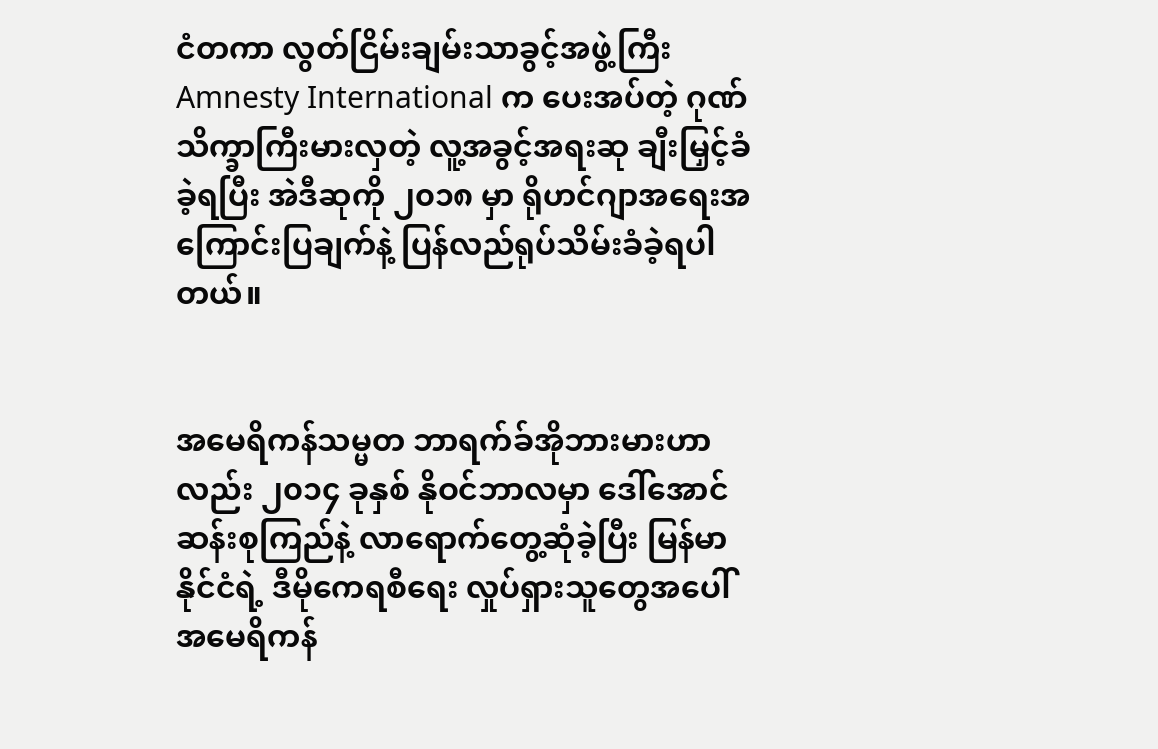ငံတကာ လွတ်ငြိမ်းချမ်းသာခွင့်အဖွဲ့ကြီး Amnesty International က ပေးအပ်တဲ့ ဂုဏ်သိက္ခာကြီးမားလှတဲ့ လူ့အခွင့်အရးဆု ချီးမြှင့်ခံခဲ့ရပြီး အဲဒီဆုကို ၂၀၁၈ မှာ ရိုဟင်ဂျာအရေးအကြောင်းပြချက်နဲ့ ပြန်လည်ရုပ်သိမ်းခံခဲ့ရပါတယ်။


အမေရိကန်သမ္မတ ဘာရက်ခ်အိုဘားမားဟာလည်း ၂၀၁၄ ခုနှစ် နိုဝင်ဘာလမှာ ဒေါ်အောင်ဆန်းစုကြည်နဲ့ လာရောက်တွေ့ဆုံခဲ့ပြီး မြန်မာနိုင်ငံရဲ့ ဒီမိုကေရစီရေး လှုပ်ရှားသူတွေအပေါ် အမေရိကန်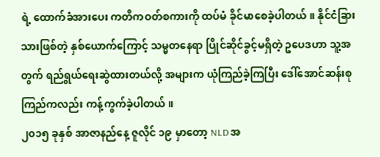ရဲ့ ထောက်ခံအားပေး ကတိကဝတ်စကားကို ထပ်မံ ခိုင်မာစေခဲ့ပါတယ်။ နိုင်ငံခြားသားဖြစ်တဲ့ နှစ်ယောက်ကြောင့် သမ္မတနေရာ ပြိုင်ဆိုင်ခွင့်မရှိတဲ့ ဥပေဒဟာ သူ့အတွက် ရည်ရွယ်ရေးဆွဲထားတယ်လို့ အများက ယုံကြည်ခဲ့ကြပြီး ဒေါ်အောင်ဆန်းစုကြည်ကလည်း ကန့်ကွက်ခဲ့ပါတယ်။
၂၀၁၅ ခုနှစ် အာဇာနည်နေ့ ဇူလိုင် ၁၉ မှာတော့ NLD အ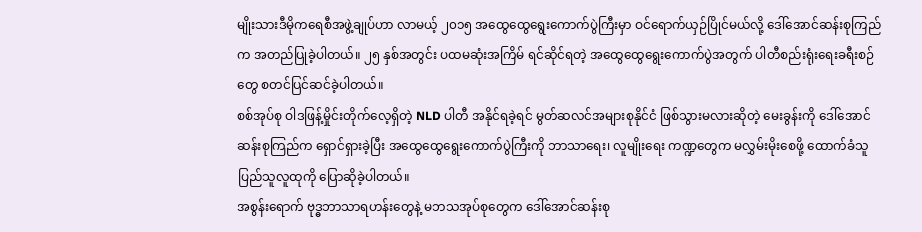မျိုးသားဒီမိုကရေစီအဖွဲ့ချုပ်ဟာ လာမယ့် ၂၀၁၅ အထွေထွေရွေးကောက်ပွဲကြီးမှာ ဝင်ရောက်ယှဉ်ပြိုင်မယ်လို့ ဒေါ်အောင်ဆန်းစုကြည်က အတည်ပြုခဲ့ပါတယ်။ ၂၅ နှစ်အတွင်း ပထမဆုံးအကြိမ် ရင်ဆိုင်ရတဲ့ အထွေထွေရွေးကောက်ပွဲအတွက် ပါတီစည်းရုံးရေးခရီးစဉ်တွေ စတင်ပြင်ဆင်ခဲ့ပါတယ်။
စစ်အုပ်စု ဝါဒဖြန့်မှိုင်းတိုက်လေ့ရှိတဲ့ NLD ပါတီ အနိုင်ရခဲ့ရင် မွတ်ဆလင်အများစုနိုင်ငံ ဖြစ်သွားမလားဆိုတဲ့ မေးခွန်းကို ဒေါ်အောင်ဆန်းစုကြည်က ရှောင်ရှားခဲ့ပြီး အထွေထွေရွေးကောက်ပွဲကြီးကို ဘာသာရေး၊ လူမျိုးရေး ကဏ္ဍတွေက မလွှမ်းမိုးစေဖို့ ထောက်ခံသူ ပြည်သူလူထုကို ပြောဆိုခဲ့ပါတယ်။
အစွန်းရောက် ဗုဒ္ဓဘာသာရဟန်းတွေနဲ့ မဘသအုပ်စုတွေက ဒေါ်အောင်ဆန်းစု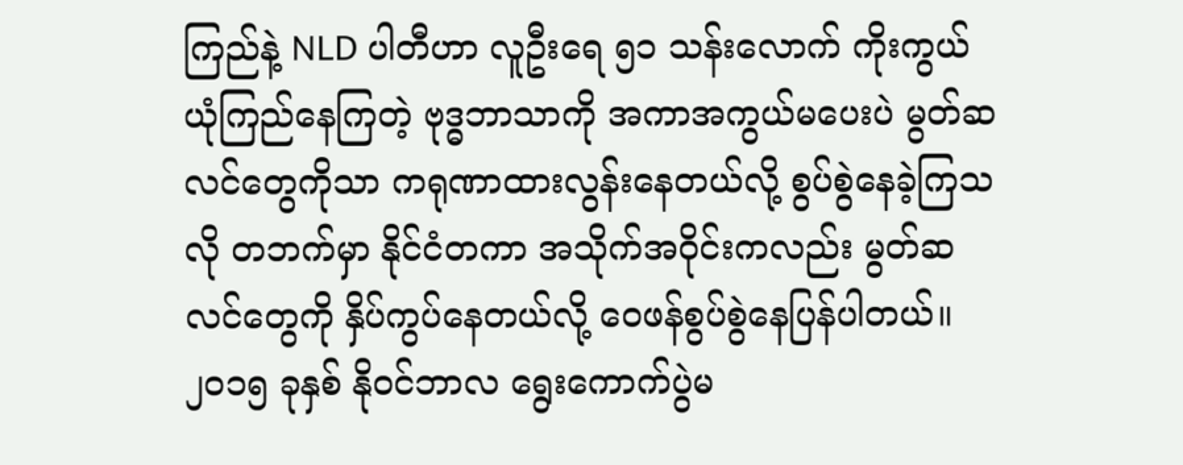ကြည်နဲ့ NLD ပါတီဟာ လူဦးရေ ၅၁ သန်းလောက် ကိုးကွယ်ယုံကြည်နေကြတဲ့ ဗုဒ္ဓဘာသာကို အကာအကွယ်မပေးပဲ မွတ်ဆလင်တွေကိုသာ ကရုဏာထားလွန်းနေတယ်လို့ စွပ်စွဲနေခဲ့ကြသလို တဘက်မှာ နိုင်ငံတကာ အသိုက်အဝိုင်းကလည်း မွတ်ဆလင်တွေကို နှိပ်ကွပ်နေတယ်လို့ ဝေဖန်စွပ်စွဲနေပြန်ပါတယ်။
၂၀၁၅ ခုနှစ် နိုဝင်ဘာလ ရွေးကောက်ပွဲမ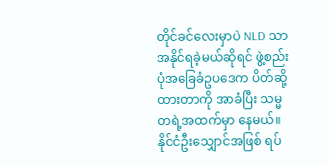တိုင်ခင်လေးမှာပဲ NLD သာ အနိုင်ရခဲ့မယ်ဆိုရင် ဖွဲ့စည်းပုံအခြေခံဥပဒေက ပိတ်ဆို့ထားတာကို အာခံပြီး သမ္မတရဲ့အထက်မှာ နေမယ်။ နိုင်ငံဦးသျှောင်အဖြစ် ရပ်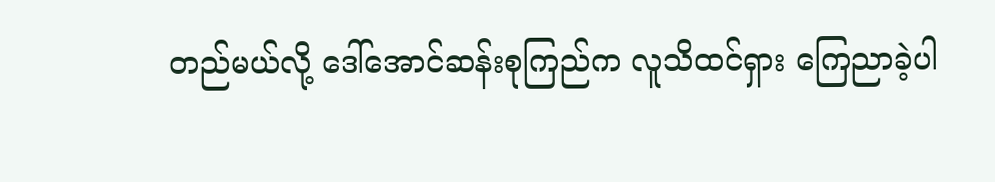တည်မယ်လို့ ဒေါ်အောင်ဆန်းစုကြည်က လူသိထင်ရှား ကြေညာခဲ့ပါ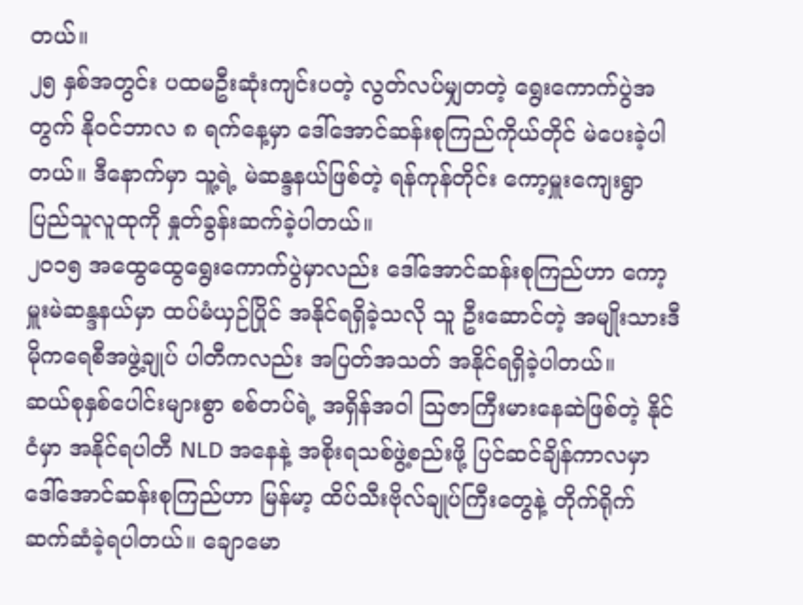တယ်။
၂၅ နှစ်အတွင်း ပထမဦးဆုံးကျင်းပတဲ့ လွတ်လပ်မျှတတဲ့ ရွေးကောက်ပွဲအတွက် နိုဝင်ဘာလ ၈ ရက်နေ့မှာ ဒေါ်အောင်ဆန်းစုကြည်ကိုယ်တိုင် မဲပေးခဲ့ပါတယ်။ ဒီနောက်မှာ သူ့ရဲ့ မဲဆန္ဒနယ်ဖြစ်တဲ့ ရန်ကုန်တိုင်း ကော့မှူးကျေးရွာ ပြည်သူလူထုကို နှုတ်ခွန်းဆက်ခဲ့ပါတယ်။
၂၀၁၅ အထွေထွေရွေးကောက်ပွဲမှာလည်း ဒေါ်အောင်ဆန်းစုကြည်ဟာ ကော့မှူးမဲဆန္ဒနယ်မှာ ထပ်မံယှဉ်ပြိုင် အနိုင်ရရှိခဲ့သလို သူ ဦးဆောင်တဲ့ အမျိုးသားဒီမိုကရေစီအဖွဲ့ချုပ် ပါတီကလည်း အပြတ်အသတ် အနိုင်ရရှိခဲ့ပါတယ်။
ဆယ်စုနှစ်ပေါင်းများစွာ စစ်တပ်ရဲ့ အရှိန်အဝါ ဩဇာကြီးမားနေဆဲဖြစ်တဲ့ နိုင်ငံမှာ အနိုင်ရပါတီ NLD အနေနဲ့ အစိုးရသစ်ဖွဲ့စည်းဖို့ ပြင်ဆင်ချိန်ကာလမှာ ဒေါ်အောင်ဆန်းစုကြည်ဟာ မြန်မာ့ ထိပ်သီးဗိုလ်ချုပ်ကြီးတွေနဲ့ တိုက်ရိုက် ဆက်ဆံခဲ့ရပါတယ်။ ချောမော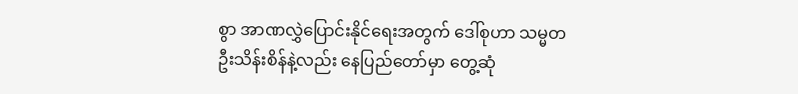စွာ အာဏလွှဲပြောင်းနိုင်ရေးအတွက် ဒေါ်စုဟာ သမ္မတ ဦးသိန်းစိန်နဲ့လည်း နေပြည်တော်မှာ တွေ့ဆုံ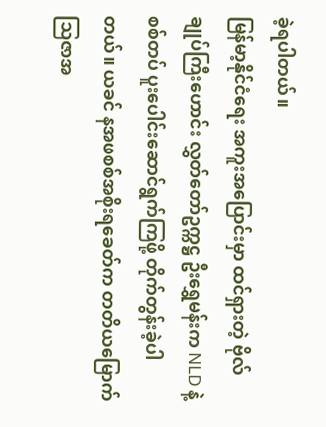ခဲ့ရပါတယ်။
မြန်မာ့နိုင်ငံရေး အကူးအပြောင်းမှာ ထင်ရှားတဲ့ ဗိုလ်ချုပ်ကြီးဟောင်း လွှတ်တော်ဥက္ကဋ္ဌ ဦးရွှေမန်းက NLD နဲ့ စစ်တပ် ပူးပေါင်းဆောင်ရွက်ကြဖို့ တိုက်တွန်းခဲ့ပါတယ်။ ယခင် နအဖစစ်အစိုးရခေတ်က တတိယမြောက် သြဇာအ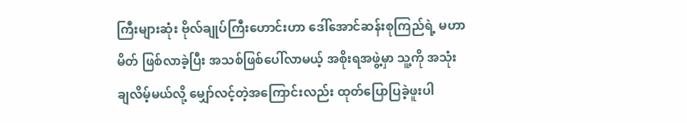ကြီးများဆုံး ဗိုလ်ချုပ်ကြီးဟောင်းဟာ ဒေါ်အောင်ဆန်းစုကြည်ရဲ့ မဟာမိတ် ဖြစ်လာခဲ့ပြီး အသစ်ဖြစ်ပေါ်လာမယ့် အစိုးရအဖွဲ့မှာ သူ့ကို အသုံးချလိမ့်မယ်လို့ မျှော်လင့်တဲ့အကြောင်းလည်း ထုတ်ပြောပြခဲ့ဖူးပါ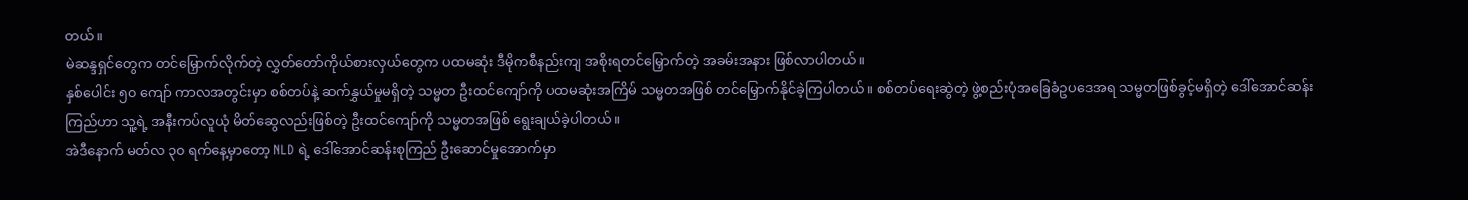တယ်။
မဲဆန္ဒရှင်တွေက တင်မြှောက်လိုက်တဲ့ လွှတ်တော်ကိုယ်စားလှယ်တွေက ပထမဆုံး ဒီမိုကစီနည်းကျ အစိုးရတင်မြှောက်တဲ့ အခမ်းအနား ဖြစ်လာပါတယ်။
နှစ်ပေါင်း ၅၀ ကျော် ကာလအတွင်းမှာ စစ်တပ်နဲ့ ဆက်နွှယ်မှုမရှိတဲ့ သမ္မတ ဦးထင်ကျော်ကို ပထမဆုံးအကြိမ် သမ္မတအဖြစ် တင်မြှောက်နိုင်ခဲ့ကြပါတယ်။ စစ်တပ်ရေးဆွဲတဲ့ ဖွဲ့စည်းပုံအခြေခံဥပဒေအရ သမ္မတဖြစ်ခွင့်မရှိတဲ့ ဒေါ်အောင်ဆန်းကြည်ဟာ သူ့ရဲ့ အနီးကပ်လူယုံ မိတ်ဆွေလည်းဖြစ်တဲ့ ဦးထင်ကျော်ကို သမ္မတအဖြစ် ရွေးချယ်ခဲ့ပါတယ်။
အဲဒီနောက် မတ်လ ၃၀ ရက်နေ့မှာတော့ NLD ရဲ့ ဒေါ်အောင်ဆန်းစုကြည် ဦးဆောင်မှုအောက်မှာ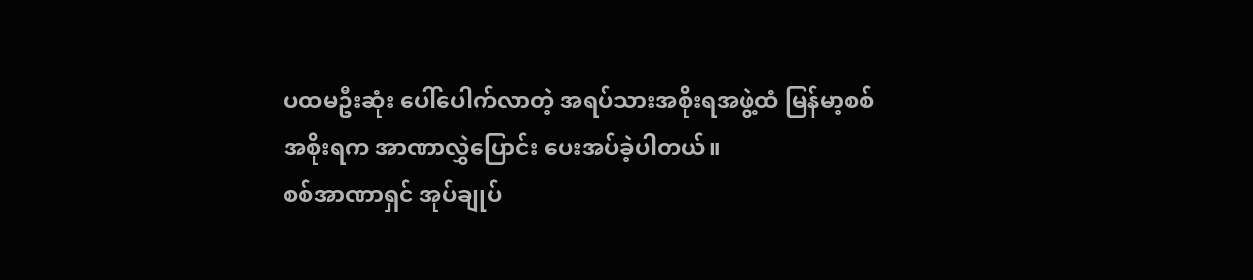ပထမဦးဆုံး ပေါ်ပေါက်လာတဲ့ အရပ်သားအစိုးရအဖွဲ့ထံ မြန်မာ့စစ်အစိုးရက အာဏာလွှဲပြောင်း ပေးအပ်ခဲ့ပါတယ်။
စစ်အာဏာရှင် အုပ်ချုပ်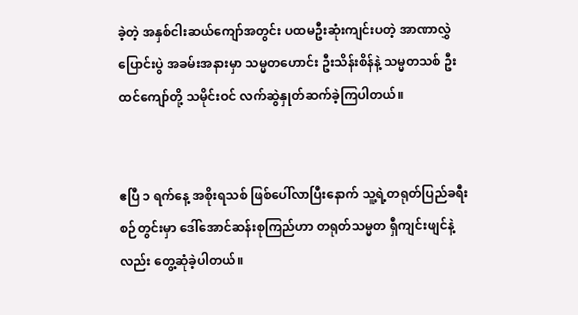ခဲ့တဲ့ အနှစ်ငါးဆယ်ကျော်အတွင်း ပထမဦးဆုံးကျင်းပတဲ့ အာဏာလွှဲပြောင်းပွဲ အခမ်းအနားမှာ သမ္မတဟောင်း ဦးသိန်းစိန်နဲ့ သမ္မတသစ် ဦးထင်ကျော်တို့ သမိုင်းဝင် လက်ဆွဲနှုတ်ဆက်ခဲ့ကြပါတယ်။


ဧပြီ ၁ ရက်နေ့ အစိုးရသစ် ဖြစ်ပေါ်လာပြီးနောက် သူ့ရဲ့တရုတ်ပြည်ခရီးစဉ်တွင်းမှာ ဒေါ်အောင်ဆန်းစုကြည်ဟာ တရုတ်သမ္မတ ရှီကျင်းဖျင်နဲ့လည်း တွေ့ဆုံခဲ့ပါတယ်။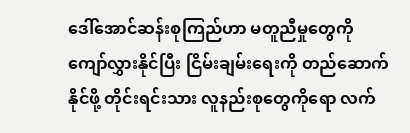ဒေါ်အောင်ဆန်းစုကြည်ဟာ မတူညီမှုတွေကို ကျော်လွှားနိုင်ပြီး ငြိမ်းချမ်းရေးကို တည်ဆောက်နိုင်ဖို့ တိုင်းရင်းသား လူနည်းစုတွေကိုရော လက်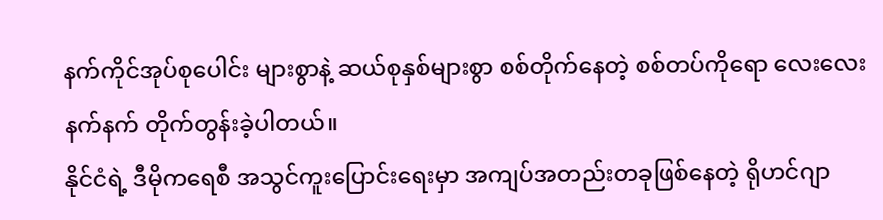နက်ကိုင်အုပ်စုပေါင်း များစွာနဲ့ ဆယ်စုနှစ်များစွာ စစ်တိုက်နေတဲ့ စစ်တပ်ကိုရော လေးလေးနက်နက် တိုက်တွန်းခဲ့ပါတယ်။
နိုင်ငံရဲ့ ဒီမိုကရေစီ အသွင်ကူးပြောင်းရေးမှာ အကျပ်အတည်းတခုဖြစ်နေတဲ့ ရိုဟင်ဂျာ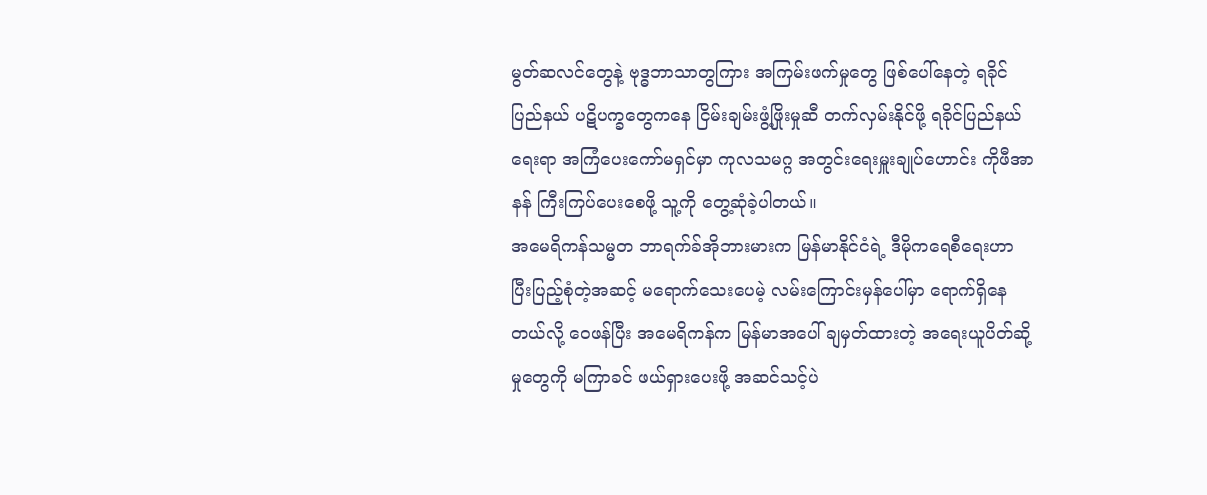မွတ်ဆလင်တွေနဲ့ ဗုဒ္ဓဘာသာတွကြား အကြမ်းဖက်မှုတွေ ဖြစ်ပေါ်နေတဲ့ ရခိုင်ပြည်နယ် ပဋိပက္ခတွေကနေ ငြိမ်းချမ်းဖွံ့ဖြိုးမှုဆီ တက်လှမ်းနိုင်ဖို့ ရခိုင်ပြည်နယ်ရေးရာ အကြံပေးကော်မရှင်မှာ ကုလသမဂ္ဂ အတွင်းရေးမှူးချုပ်ဟောင်း ကိုဖီအာနန် ကြီးကြပ်ပေးစေဖို့ သူ့ကို တွေ့ဆုံခဲ့ပါတယ်။
အမေရိကန်သမ္မတ ဘာရက်ခ်အိုဘားမားက မြန်မာနိုင်ငံရဲ့ ဒီမိုကရေစီရေးဟာ ပြီးပြည့်စုံတဲ့အဆင့် မရောက်သေးပေမဲ့ လမ်းကြောင်းမှန်ပေါ်မှာ ရောက်ရှိနေတယ်လို့ ဝေဖန်ပြီး အမေရိကန်က မြန်မာအပေါ် ချမှတ်ထားတဲ့ အရေးယူပိတ်ဆို့မှုတွေကို မကြာခင် ဖယ်ရှားပေးဖို့ အဆင်သင့်ပဲ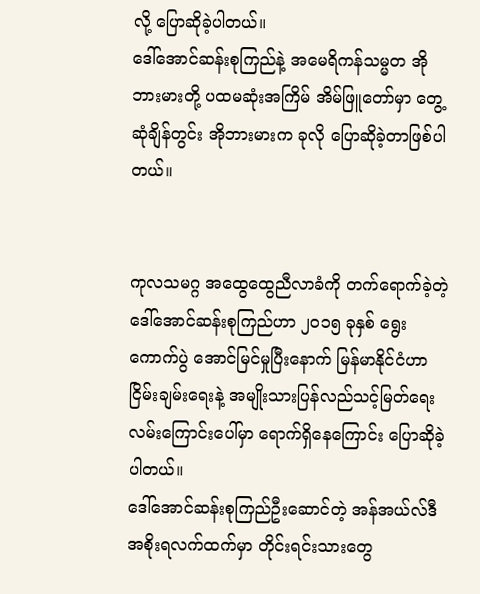လို့ ပြောဆိုခဲ့ပါတယ်။
ဒေါ်အောင်ဆန်းစုကြည်နဲ့ အမေရိကန်သမ္မတ အိုဘားမားတို့ ပထမဆုံးအကြိမ် အိမ်ဖြူတော်မှာ တွေ့ဆုံချိန်တွင်း အိုဘားမားက ခုလို ပြောဆိုခဲ့တာဖြစ်ပါတယ်။


ကုလသမဂ္ဂ အထွေထွေညီလာခံကို တက်ရောက်ခဲ့တဲ့ ဒေါ်အောင်ဆန်းစုကြည်ဟာ ၂၀၁၅ ခုနှစ် ရွေးကောက်ပွဲ အောင်မြင်မှုပြီးနောက် မြန်မာနိုင်ငံဟာ ငြိမ်းချမ်းရေးနဲ့ အမျိုးသားပြန်လည်သင့်မြတ်ရေး လမ်းကြောင်းပေါ်မှာ ရောက်ရှိနေကြောင်း ပြောဆိုခဲ့ပါတယ်။
ဒေါ်အောင်ဆန်းစုကြည်ဦးဆောင်တဲ့ အန်အယ်လ်ဒီအစိုးရလက်ထက်မှာ တိုင်းရင်းသားတွေ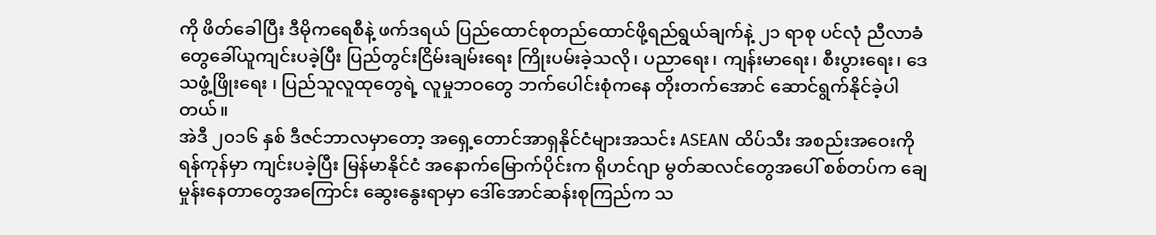ကို ဖိတ်ခေါပြီး ဒီမိုကရေစီနဲ့ ဖက်ဒရယ် ပြည်ထောင်စုတည်ထောင်ဖို့ရည်ရွယ်ချက်နဲ့ ၂၁ ရာစု ပင်လုံ ညီလာခံ တွေခေါ်ယူကျင်းပခဲ့ပြီး ပြည်တွင်းငြိမ်းချမ်းရေး ကြိုးပမ်းခဲ့သလို၊ ပညာရေး၊ ကျန်းမာရေး၊ စီးပွားရေး၊ ဒေသဖွံ့ဖြိုးရေး ၊ ပြည်သူလူထုတွေရဲ့ လူမှုဘဝတွေ ဘက်ပေါင်းစုံကနေ တိုးတက်အောင် ဆောင်ရွက်နိုင်ခဲ့ပါတယ်။
အဲဒီ ၂၀၁၆ နှစ် ဒီဇင်ဘာလမှာတော့ အရှေ့တောင်အာရှနိုင်ငံများအသင်း ASEAN ထိပ်သီး အစည်းအဝေးကို ရန်ကုန်မှာ ကျင်းပခဲ့ပြီး မြန်မာနိုင်ငံ အနောက်မြောက်ပိုင်းက ရိုဟင်ဂျာ မွတ်ဆလင်တွေအပေါ် စစ်တပ်က ချေမှုန်းနေတာတွေအကြောင်း ဆွေးနွေးရာမှာ ဒေါ်အောင်ဆန်းစုကြည်က သ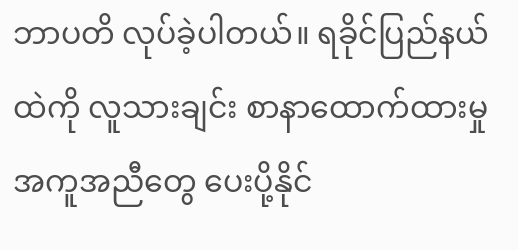ဘာပတိ လုပ်ခဲ့ပါတယ်။ ရခိုင်ပြည်နယ်ထဲကို လူသားချင်း စာနာထောက်ထားမှု အကူအညီတွေ ပေးပို့နိုင်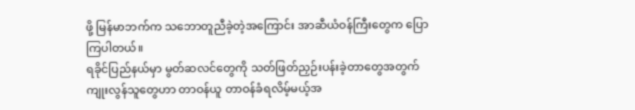ဖို့ မြန်မာဘက်က သဘောတူညီခဲ့တဲ့အကြောင်း အာဆီယံဝန်ကြီးတွေက ပြောကြပါတယ်။
ရခိုင်ပြည်နယ်မှာ မွတ်ဆလင်တွေကို သတ်ဖြတ်ညှဉ်းပန်းခဲ့တာတွေအတွက် ကျုးလွန်သူတွေဟာ တာဝန်ယူ တာဝန်ခံရလိမ့်မယ့်အ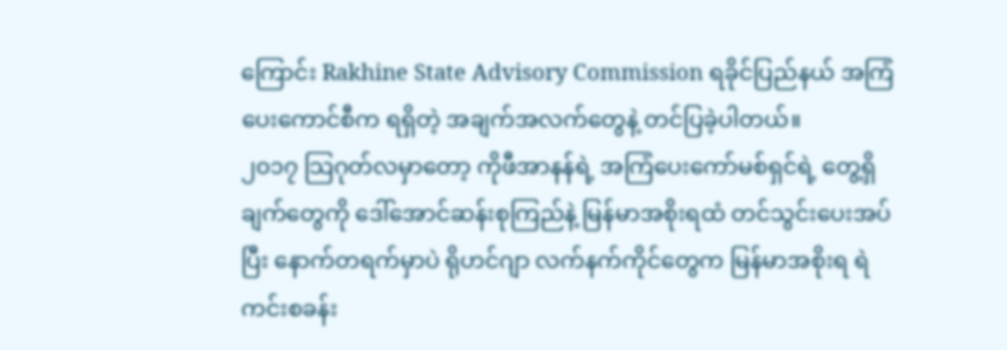ကြောင်း Rakhine State Advisory Commission ရခိုင်ပြည်နယ် အကြံပေးကောင်စီက ရရှိတဲ့ အချက်အလက်တွေနဲ့ တင်ပြခဲ့ပါတယ်။
၂၀၁၇ သြဂုတ်လမှာတော့ ကိုဖီအာနန်ရဲ့ အကြံပေးကော်မစ်ရှင်ရဲ့ တွေ့ရှိချက်တွေကို ဒေါ်အောင်ဆန်းစုကြည်နဲ့ မြန်မာအစိုးရထံ တင်သွင်းပေးအပ်ပြီး နောက်တရက်မှာပဲ ရိုဟင်ဂျာ လက်နက်ကိုင်တွေက မြန်မာအစိုးရ ရဲကင်းစခန်း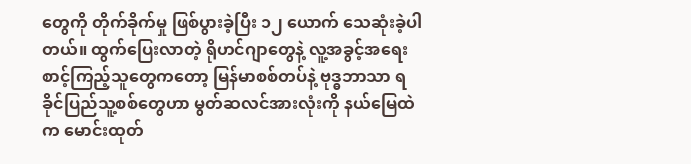တွေကို တိုက်ခိုက်မှု ဖြစ်ပွားခဲ့ပြီး ၁၂ ယောက် သေဆုံးခဲ့ပါတယ်။ ထွက်ပြေးလာတဲ့ ရိုဟင်ဂျာတွေနဲ့ လူ့အခွင့်အရေး စာင့်ကြည့်သူတွေကတော့ မြန်မာစစ်တပ်နဲ့ ဗုဒ္ဓဘာသာ ရခိုင်ပြည်သူ့စစ်တွေဟာ မွတ်ဆလင်အားလုံးကို နယ်မြေထဲက မောင်းထုတ်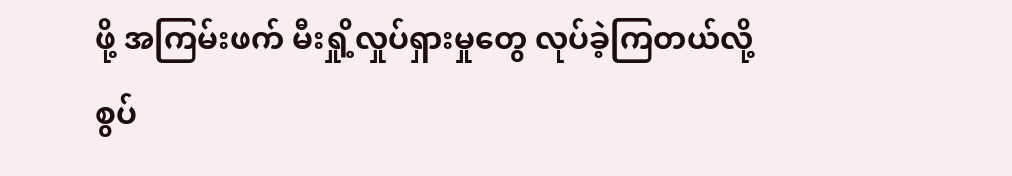ဖို့ အကြမ်းဖက် မီးရှို့လှုပ်ရှားမှုတွေ လုပ်ခဲ့ကြတယ်လို့ စွပ်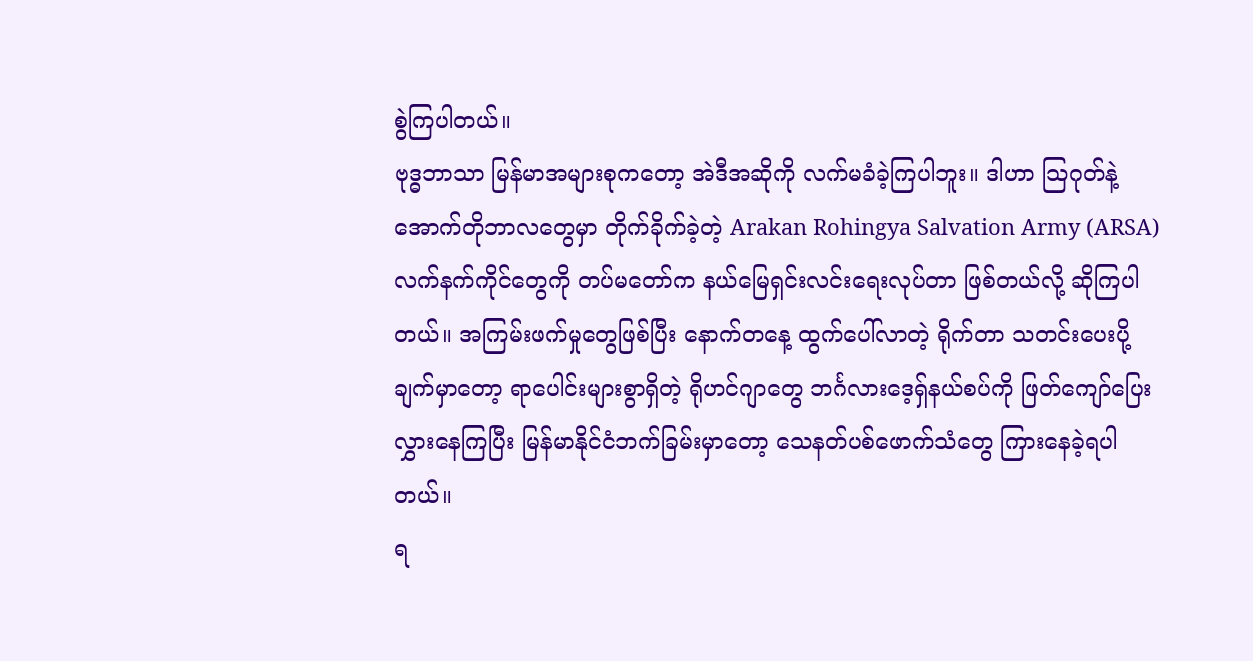စွဲကြပါတယ်။
ဗုဒ္ဓဘာသာ မြန်မာအများစုကတော့ အဲဒီအဆိုကို လက်မခံခဲ့ကြပါဘူး။ ဒါဟာ သြဂုတ်နဲ့ အောက်တိုဘာလတွေမှာ တိုက်ခိုက်ခဲ့တဲ့ Arakan Rohingya Salvation Army (ARSA) လက်နက်ကိုင်တွေကို တပ်မတော်က နယ်မြေရှင်းလင်းရေးလုပ်တာ ဖြစ်တယ်လို့ ဆိုကြပါတယ်။ အကြမ်းဖက်မှုတွေဖြစ်ပြီး နောက်တနေ့ ထွက်ပေါ်လာတဲ့ ရိုက်တာ သတင်းပေးပို့ချက်မှာတော့ ရာပေါင်းများစွာရှိတဲ့ ရိုဟင်ဂျာတွေ ဘင်္ဂလားဒေ့ရှ်နယ်စပ်ကို ဖြတ်ကျော်ပြေးလွှားနေကြပြီး မြန်မာနိုင်ငံဘက်ခြမ်းမှာတော့ သေနတ်ပစ်ဖောက်သံတွေ ကြားနေခဲ့ရပါတယ်။
ရ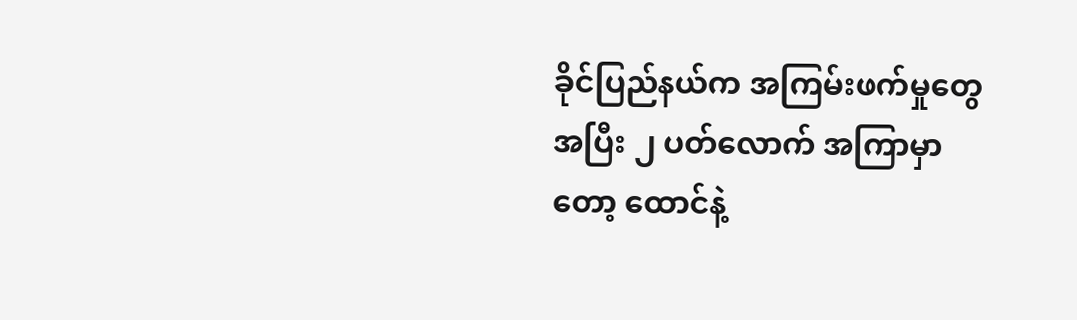ခိုင်ပြည်နယ်က အကြမ်းဖက်မှုတွေအပြီး ၂ ပတ်လောက် အကြာမှာတော့ ထောင်နဲ့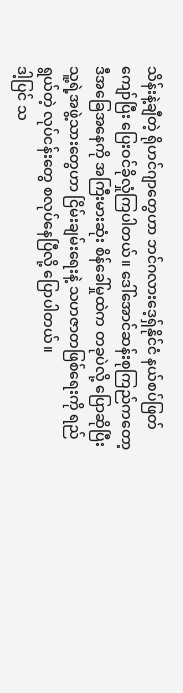သိန်းနဲ့ချီတဲ့ ရိုဟင်ဂျာတွေဟာ ဘင်ဂလားဒေ့ရှ်နိုင်ငံ နယ်စပ်ဖြတ်ကျော်ပြီး ပြေးဝင်ခိုလှုံကြပါတယ်။ ဒေါ်အောင်ဆန်းစုကြည်ကတော့ ဒီအခြေအနေကို အကြီးမားဆုံး စိန်ခေါ်မှုထဲက တခုပဲလို့ ပြောဆိုပြီး သူ့ရဲ့အဖွဲ့သားတွေဟာ ငြိမ်းချမ်းရေးနဲ့ သဟဇာတဖြစ်ရေးကို ရည်ရွယ်တဲ့ လုပ်ငန်းတွေ စလုပ်နေပြီလို့ ပြောပါတယ်။
ဒါ့ပြင် သ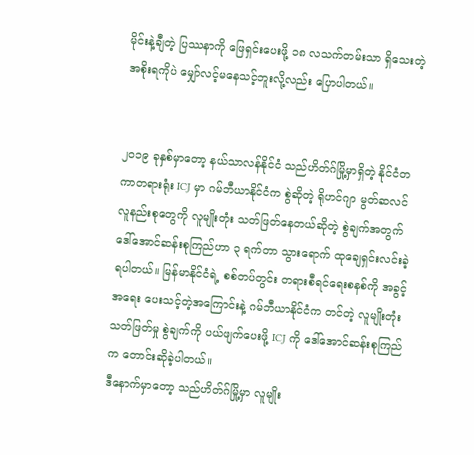မိုင်းနဲ့ချီတဲ့ ပြဿနာကို ဖြေရှင်းပေးဖို့ ၁၈ လသက်တမ်းသာ ရှိသေးတဲ့ အစိုးရကိုပဲ မျှော်လင့်မနေသင့်ဘူးလို့လည်း ပြောပါတယ်။


၂၀၁၉ ခုနှစ်မှာတော့ နယ်သာလန်နိုင်ငံ သည်ဟိတ်ဂ်မြို့မှာရှိတဲ့ နိုင်ငံတကာတရားရုံး ICJ မှာ ဂမ်ဘီယာနိုင်ငံက စွဲဆိုတဲ့ ရိုဟင်ဂျာ မွတ်ဆလင် လူနည်းစုတွေကို လူမျိုးတုံး သတ်ဖြတ်နေတယ်ဆိုတဲ့ စွဲချက်အတွက် ဒေါ်အောင်ဆန်းစုကြည်ဟာ ၃ ရက်တာ သွားရောက် ထုချေရှင်းလင်းခဲ့ရပါတယ်။ မြန်မာနိုင်ငံရဲ့ စစ်တပ်တွင်း တရားစီရင်ရေးစနစ်ကို အခွင့်အရေး ပေးသင့်တဲ့အကြောင်းနဲ့ ဂမ်ဘီယာနိုင်ငံက တင်တဲ့ လူမျိုးတုံး သတ်ဖြတ်မှု စွဲချက်ကို ပယ်ဖျက်ပေးဖို့ ICJ ကို ဒေါ်အောင်ဆန်းစုကြည်က တောင်းဆိုခဲ့ပါတယ်။
ဒီနောက်မှာတော့ သည်ဟိတ်ဂ်မြို့မှာ လူမျိုး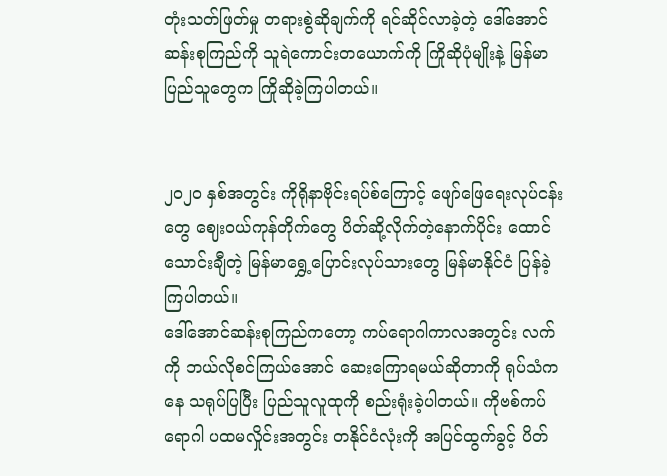တုံးသတ်ဖြတ်မှု တရားစွဲဆိုချက်ကို ရင်ဆိုင်လာခဲ့တဲ့ ဒေါ်အောင်ဆန်းစုကြည်ကို သူရဲကောင်းတယောက်ကို ကြိုဆိုပုံမျိုးနဲ့ မြန်မာပြည်သူတွေက ကြိုဆိုခဲ့ကြပါတယ်။


၂၀၂၀ နှစ်အတွင်း ကိုရိုနာဗိုင်းရပ်စ်ကြောင့် ဖျော်ဖြေရေးလုပ်ငန်းတွေ ဈေးဝယ်ကုန်တိုက်တွေ ပိတ်ဆို့လိုက်တဲ့နောက်ပိုင်း ထောင်သောင်းချီတဲ့ မြန်မာရွှေ့ပြောင်းလုပ်သားတွေ မြန်မာနိုင်ငံ ပြန်ခဲ့ကြပါတယ်။
ဒေါ်အောင်ဆန်းစုကြည်ကတော့ ကပ်ရောဂါကာလအတွင်း လက်ကို ဘယ်လိုစင်ကြယ်အောင် ဆေးကြောရမယ်ဆိုတာကို ရုပ်သံကနေ သရုပ်ပြပြီး ပြည်သူလူထုကို စည်းရုံးခဲ့ပါတယ်။ ကိုဗစ်ကပ်ရောဂါ ပထမလှိုင်းအတွင်း တနိုင်ငံလုံးကို အပြင်ထွက်ခွင့် ပိတ်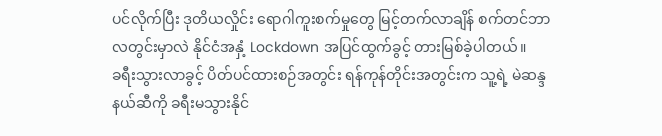ပင်လိုက်ပြီး ဒုတိယလှိုင်း ရောဂါကူးစက်မှုတွေ မြင့်တက်လာချိန် စက်တင်ဘာလတွင်းမှာလဲ နိုင်ငံအနှံ့ Lockdown အပြင်ထွက်ခွင့် တားမြစ်ခဲ့ပါတယ်။
ခရီးသွားလာခွင့် ပိတ်ပင်ထားစဉ်အတွင်း ရန်ကုန်တိုင်းအတွင်းက သူ့ရဲ့ မဲဆန္ဒနယ်ဆီကို ခရီးမသွားနိုင်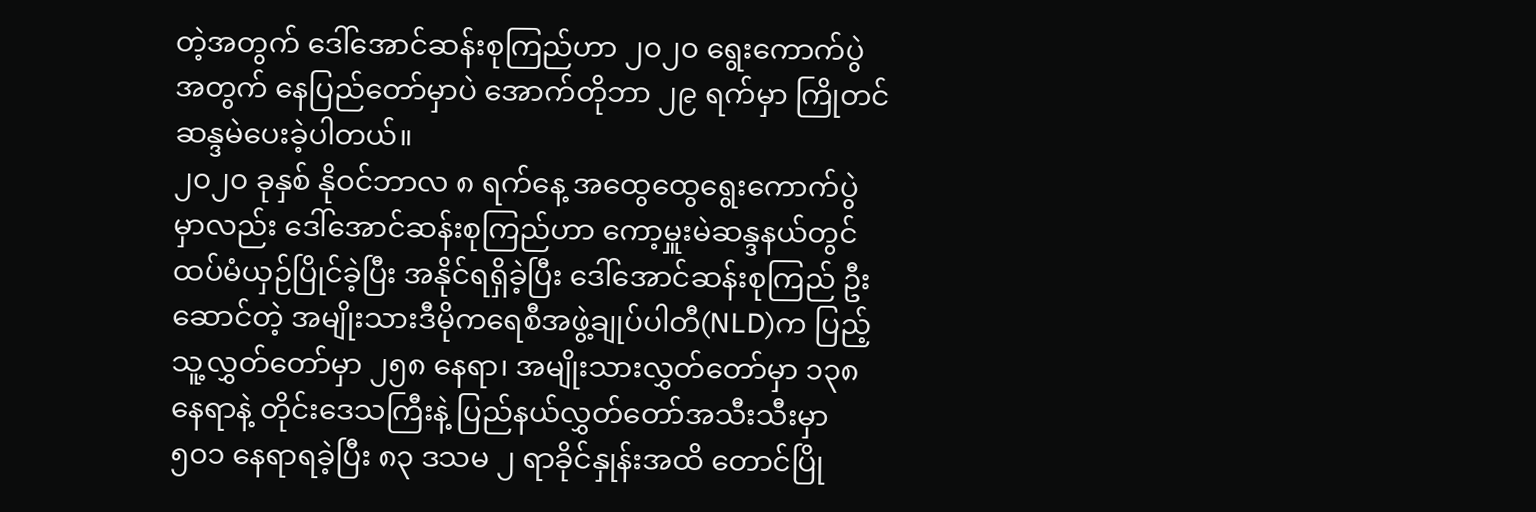တဲ့အတွက် ဒေါ်အောင်ဆန်းစုကြည်ဟာ ၂၀၂၀ ရွေးကောက်ပွဲအတွက် နေပြည်တော်မှာပဲ အောက်တိုဘာ ၂၉ ရက်မှာ ကြိုတင် ဆန္ဒမဲပေးခဲ့ပါတယ်။
၂၀၂၀ ခုနှစ် နိုဝင်ဘာလ ၈ ရက်နေ့ အထွေထွေရွေးကောက်ပွဲမှာလည်း ဒေါ်အောင်ဆန်းစုကြည်ဟာ ကော့မှူးမဲဆန္ဒနယ်တွင် ထပ်မံယှဉ်ပြိုင်ခဲ့ပြီး အနိုင်ရရှိခဲ့ပြီး ဒေါ်အောင်ဆန်းစုကြည် ဦးဆောင်တဲ့ အမျိုးသားဒီမိုကရေစီအဖွဲ့ချုပ်ပါတီ(NLD)က ပြည့်သူ့လွှတ်တော်မှာ ၂၅၈ နေရာ၊ အမျိုးသားလွှတ်တော်မှာ ၁၃၈ နေရာနဲ့ တိုင်းဒေသကြီးနဲ့ ပြည်နယ်လွှတ်တော်အသီးသီးမှာ ၅၀၁ နေရာရခဲ့ပြီး ၈၃ ဒသမ ၂ ရာခိုင်နှုန်းအထိ တောင်ပြို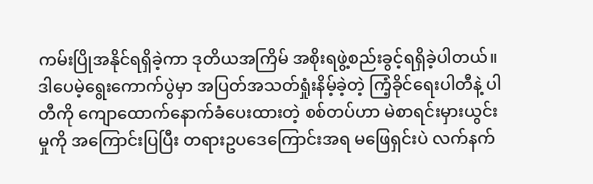ကမ်းပြိုအနိုင်ရရှိခဲ့ကာ ဒုတိယအကြိမ် အစိုးရဖွဲ့စည်းခွင့်ရရှိခဲ့ပါတယ်။
ဒါပေမဲ့ရွေးကောက်ပွဲမှာ အပြတ်အသတ်ရှုံးနိမ့်ခဲ့တဲ့ ကြံ့ခိုင်ရေးပါတီနဲ့ ပါတီကို ကျောထောက်နောက်ခံပေးထားတဲ့ စစ်တပ်ဟာ မဲစာရင်းမှားယွင်းမှုကို အကြောင်းပြပြီး တရားဥပဒေကြောင်းအရ မဖြေရှင်းပဲ လက်နက်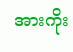အားကိုး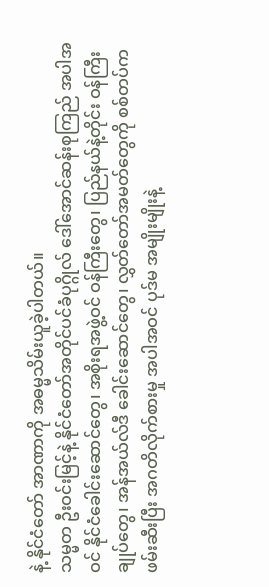နဲ့ နိုင်ငံတော် အာဏာကို အဓမ္မသိမ်းယူခဲ့ပါတယ်။
သမ္မတ ဦးဝင်းမြင့်နဲ့ နိုင်ငံတော်အတိုင်ပင်ခံပုဂ္ဂိုလ် ဒေါ်အောင်ဆန်းစုကြည် အပါအဝင် နိုင်ငံခေါင်းဆောင်တွေ၊ အစိုးရအဖွဲ့ဝင် ဝန်ကြီးတွေ၊ ပြည်နယ်နဲ့တိုင်း ဝန်ကြီးချုပ်တွေ၊ အန်အယ်လ်ဒီ ခေါင်းဆောင်တွေ၊ လွှတ်တော်အမတ်တွေကို စစ်တပ်က ဖမ်းဆီးပြီး အဂတိလိုက်စားမှု အပါအဝင် ပုဒ်မ အမျိုးမျိုးနဲ့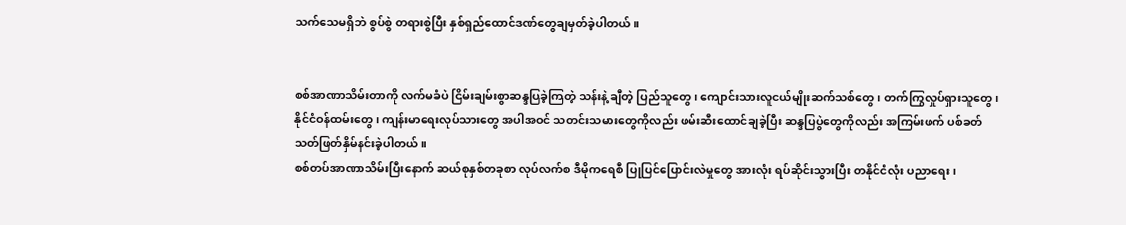သက်သေမရှိဘဲ စွပ်စွဲ တရားစွဲပြီး နှစ်ရှည်ထောင်ဒဏ်တွေချမှတ်ခဲ့ပါတယ်။


စစ်အာဏာသိမ်းတာကို လက်မခံပဲ ငြိမ်းချမ်းစွာဆန္ဒပြခဲ့ကြတဲ့ သန်းနဲ့ ချီတဲ့ ပြည်သူတွေ၊ ကျောင်းသားလူငယ်မျိုးဆက်သစ်တွေ၊ တက်ကြွလှုပ်ရှားသူတွေ၊ နိုင်ငံဝန်ထမ်းတွေ၊ ကျန်းမာရေးလုပ်သားတွေ အပါအဝင် သတင်းသမားတွေကိုလည်း ဖမ်းဆီးထောင်ချခဲ့ပြီး ဆန္ဒပြပွဲတွေကိုလည်း အကြမ်းဖက် ပစ်ခတ်သတ်ဖြတ်နှိမ်နင်းခဲ့ပါတယ်။
စစ်တပ်အာဏာသိမ်းပြီးနောက် ဆယ်စုနှစ်တခုစာ လုပ်လက်စ ဒီမိုကရေစီ ပြုပြင်ပြောင်းလဲမှုတွေ အားလုံး ရပ်ဆိုင်းသွားပြီး တနိုင်ငံလုံး ပညာရေး၊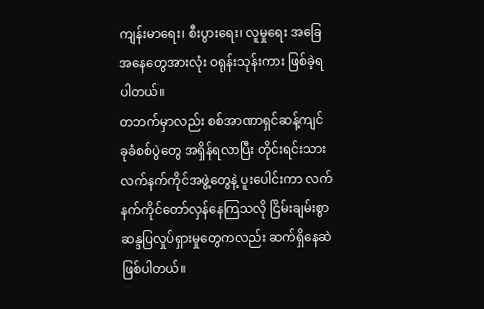ကျန်းမာရေး၊ စီးပွားရေး၊ လူမှုရေး အခြေအနေတွေအားလုံး ဝရုန်းသုန်းကား ဖြစ်ခဲ့ရပါတယ်။
တဘက်မှာလည်း စစ်အာဏာရှင်ဆန့်ကျင် ခုခံစစ်ပွဲတွေ အရှိန်ရလာပြီး တိုင်းရင်းသားလက်နက်ကိုင်အဖွဲ့တွေနဲ့ ပူးပေါင်းကာ လက်နက်ကိုင်တော်လှန်နေကြသလို ငြိမ်းချမ်းစွာ ဆန္ဒပြလှုပ်ရှားမှုတွေကလည်း ဆက်ရှိနေဆဲဖြစ်ပါတယ်။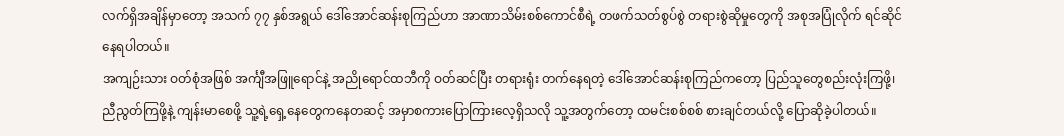လက်ရှိအချိန်မှာတော့ အသက် ၇၇ နှစ်အရွယ် ဒေါ်အောင်ဆန်းစုကြည်ဟာ အာဏာသိမ်းစစ်ကောင်စီရဲ့ တဖက်သတ်စွပ်စွဲ တရားစွဲဆိုမှုတွေကို အစုအပြုံလိုက် ရင်ဆိုင်နေရပါတယ်။
အကျဉ်းသား ဝတ်စုံအဖြစ် အင်္ကျီအဖြူရောင်နဲ့ အညိုရောင်ထဘီကို ဝတ်ဆင်ပြီး တရားရုံး တက်နေရတဲ့ ဒေါ်အောင်ဆန်းစုကြည်ကတော့ ပြည်သူတွေစည်းလုံးကြဖို့၊ ညီညွတ်ကြဖို့နဲ့ ကျန်းမာစေဖို့ သူ့ရဲ့ရှေ့နေတွေကနေတဆင့် အမှာစကားပြောကြားလေ့ရှိသလို သူ့အတွက်တော့ ထမင်းစစ်စစ် စားချင်တယ်လို့ ပြောဆိုခဲ့ပါတယ်။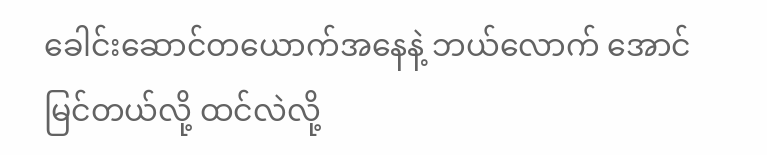ခေါင်းဆောင်တယောက်အနေနဲ့ ဘယ်လောက် အောင်မြင်တယ်လို့ ထင်လဲလို့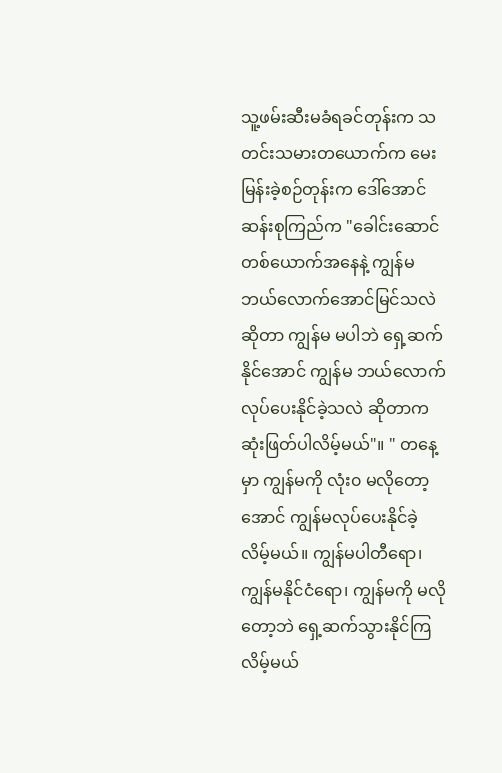သူ့ဖမ်းဆီးမခံရခင်တုန်းက သတင်းသမားတယောက်က မေးမြန်းခဲ့စဉ်တုန်းက ဒေါ်အောင်ဆန်းစုကြည်က "ခေါင်းဆောင်တစ်ယောက်အနေနဲ့ ကျွန်မ ဘယ်လောက်အောင်မြင်သလဲ ဆိုတာ ကျွန်မ မပါဘဲ ရှေ့ဆက်နိုင်အောင် ကျွန်မ ဘယ်လောက် လုပ်ပေးနိုင်ခဲ့သလဲ ဆိုတာက ဆုံးဖြတ်ပါလိမ့်မယ်"။ " တနေ့မှာ ကျွန်မကို လုံး၀ မလိုတော့အောင် ကျွန်မလုပ်ပေးနိုင်ခဲ့လိမ့်မယ်။ ကျွန်မပါတီရော၊ ကျွန်မနိုင်ငံရော၊ ကျွန်မကို မလိုတော့ဘဲ ရှေ့ဆက်သွားနိုင်ကြလိမ့်မယ်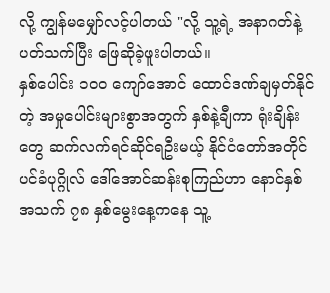လို့ ကျွန်မမျှော်လင့်ပါတယ် "လို့ သူ့ရဲ့ အနာဂတ်နဲ့ ပတ်သက်ပြီး ဖြေဆိုခဲ့ဖူးပါတယ်။
နှစ်ပေါင်း ၁၀၀ ကျော်အောင် ထောင်ဒဏ်ချမှတ်နိုင်တဲ့ အမှုပေါင်းများစွာအတွက် နှစ်နဲ့ချီကာ ရုံးချိန်းတွေ ဆက်လက်ရင်ဆိုင်ရဦးမယ့် နိုင်ငံတော်အတိုင်ပင်ခံပုဂ္ဂိုလ် ဒေါ်အောင်ဆန်းစုကြည်ဟာ နောင်နှစ် အသက် ၇၈ နှစ်မွေးနေ့ကနေ သူ့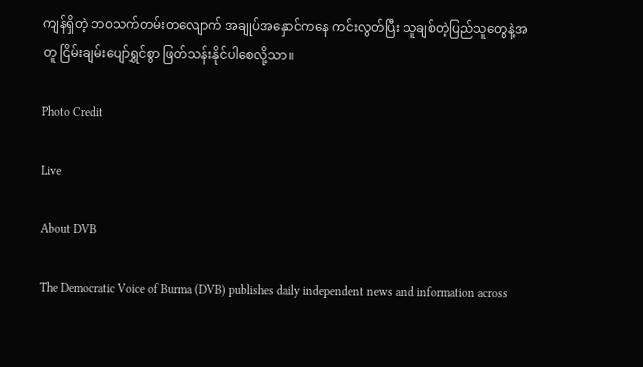ကျန်ရှိတဲ့ ဘဝသက်တမ်းတလျောက် အချုပ်အနှောင်ကနေ ကင်းလွတ်ပြီး သူချစ်တဲ့ပြည်သူတွေနဲ့အတူ ငြိမ်းချမ်းပျော်ရွှင်စွာ ဖြတ်သန်းနိုင်ပါစေလို့သာ။

Photo Credit

Live

About DVB

The Democratic Voice of Burma (DVB) publishes daily independent news and information across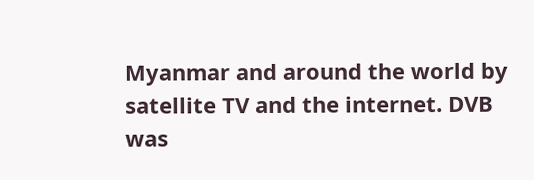Myanmar and around the world by satellite TV and the internet. DVB was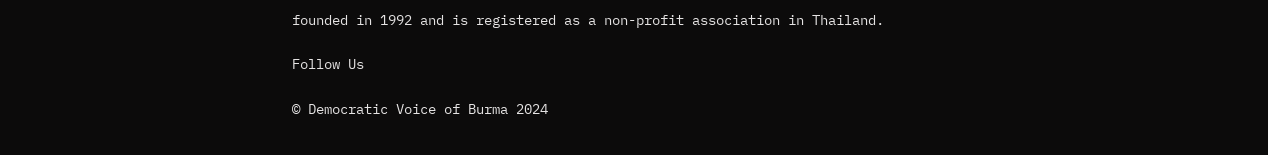founded in 1992 and is registered as a non-profit association in Thailand.

Follow Us

© Democratic Voice of Burma 2024